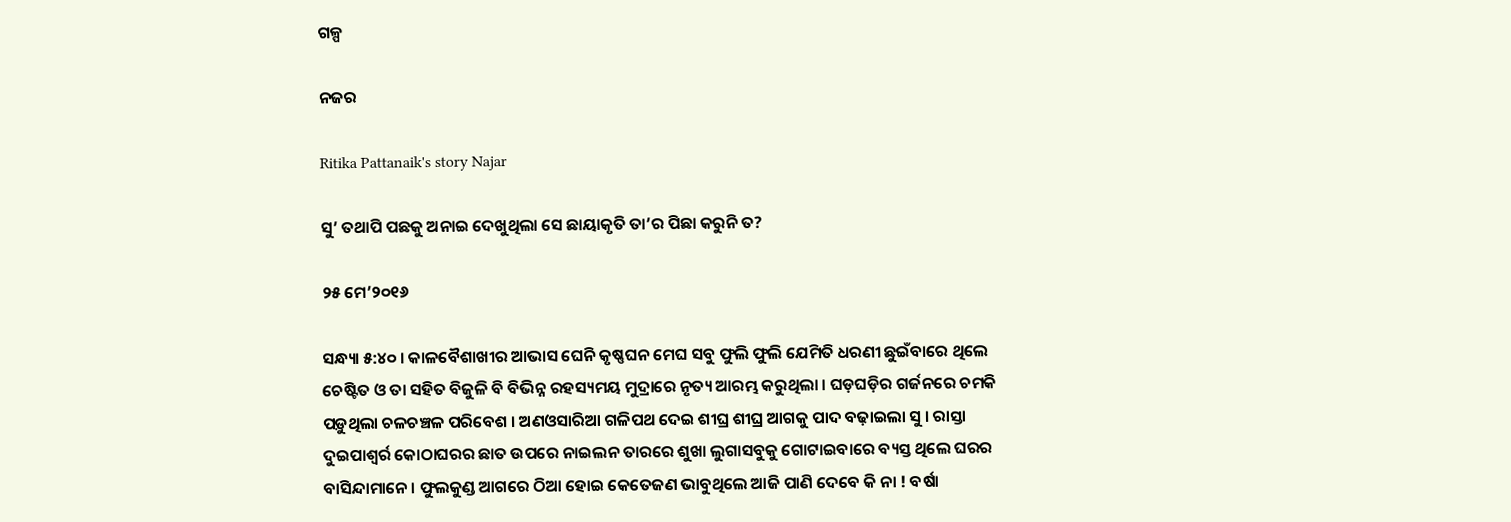ଗଳ୍ପ

ନଜର

Ritika Pattanaik's story Najar

ସୁ’ ତଥାପି ପଛକୁ ଅନାଇ ଦେଖୁଥିଲା ସେ ଛାୟାକୃତି ତା’ର ପିଛା କରୁନି ତ?

୨୫ ମେ’୨୦୧୬

ସନ୍ଧ୍ୟା ୫:୪୦ । କାଳବୈଶାଖୀର ଆଭାସ ଘେନି କୃଷ୍ଣଘନ ମେଘ ସବୁ ଫୁଲି ଫୁଲି ଯେମିତି ଧରଣୀ ଛୁଇଁବାରେ ଥିଲେ ଚେଷ୍ଟିତ ଓ ତା ସହିତ ବିଜୁଳି ବି ବିଭିନ୍ନ ରହସ୍ୟମୟ ମୁଦ୍ରାରେ ନୃତ୍ୟ ଆରମ୍ଭ କରୁଥିଲା । ଘଡ଼ଘଡ଼ିର ଗର୍ଜନରେ ଚମକି ପଡ଼ୁଥିଲା ଚଳଚଞ୍ଚଳ ପରିବେଶ । ଅଣଓସାରିଆ ଗଳିପଥ ଦେଇ ଶୀଘ୍ର ଶୀଘ୍ର ଆଗକୁ ପାଦ ବଢ଼ାଇଲା ସୁ । ରାସ୍ତା ଦୁଇପାଶ୍ୱର୍ର କୋଠାଘରର ଛାତ ଉପରେ ନାଇଲନ ତାରରେ ଶୁଖା ଲୁଗାସବୁକୁ ଗୋଟାଇବାରେ ବ୍ୟସ୍ତ ଥିଲେ ଘରର ବାସିନ୍ଦାମାନେ । ଫୁଲକୁଣ୍ଡ ଆଗରେ ଠିଆ ହୋଇ କେତେଜଣ ଭାବୁଥିଲେ ଆଜି ପାଣି ଦେବେ କି ନା ! ବର୍ଷା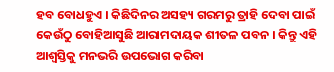ହବ ବୋଧହୁଏ । କିଛିଦିନର ଅସହ୍ୟ ଗରମରୁ ତ୍ରାହି ଦେବା ପାଇଁ କେଉଁଠୁ ବୋହିଆସୁଛି ଆରାମଦାୟକ ଶୀତଳ ପବନ । କିନ୍ତୁ ଏହି ଆଶ୍ୱସ୍ତିକୁ ମନଭରି ଉପଭୋଗ କରିବା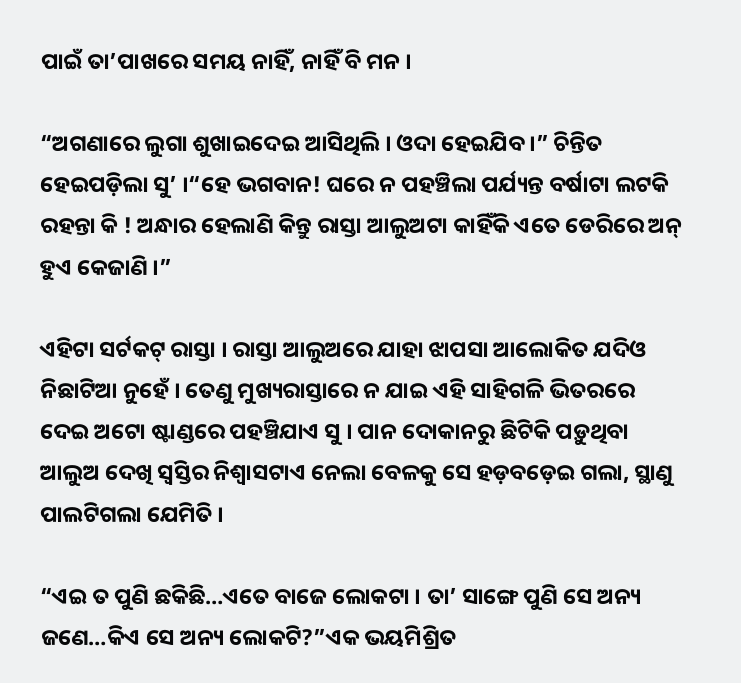ପାଇଁ ତା’ପାଖରେ ସମୟ ନାହିଁ, ନାହିଁ ବି ମନ ।

“ଅଗଣାରେ ଲୁଗା ଶୁଖାଇଦେଇ ଆସିଥିଲି । ଓଦା ହେଇଯିବ ।” ଚିନ୍ତିତ ହେଇପଡ଼ିଲା ସୁ’ ।“ହେ ଭଗବାନ! ଘରେ ନ ପହଞ୍ଚିଲା ପର୍ଯ୍ୟନ୍ତ ବର୍ଷାଟା ଲଟକି ରହନ୍ତା କି ! ଅନ୍ଧାର ହେଲାଣି କିନ୍ତୁ ରାସ୍ତା ଆଲୁଅଟା କାହିଁକି ଏତେ ଡେରିରେ ଅନ୍ ହୁଏ କେଜାଣି ।”

ଏହିଟା ସର୍ଟକଟ୍ ରାସ୍ତା । ରାସ୍ତା ଆଲୁଅରେ ଯାହା ଝାପସା ଆଲୋକିତ ଯଦିଓ ନିଛାଟିଆ ନୁହେଁ । ତେଣୁ ମୁଖ୍ୟରାସ୍ତାରେ ନ ଯାଇ ଏହି ସାହିଗଳି ଭିତରରେ ଦେଇ ଅଟୋ ଷ୍ଟାଣ୍ଡରେ ପହଞ୍ଚିଯାଏ ସୁ । ପାନ ଦୋକାନରୁ ଛିଟିକି ପଡ଼ୁଥିବା ଆଲୁଅ ଦେଖି ସ୍ୱସ୍ତିର ନିଶ୍ୱାସଟାଏ ନେଲା ବେଳକୁ ସେ ହଡ଼ବଡ଼େଇ ଗଲା, ସ୍ଥାଣୁ ପାଲଟିଗଲା ଯେମିତି ।

“ଏଇ ତ ପୁଣି ଛକିଛି…ଏତେ ବାଜେ ଲୋକଟା । ତା’ ସାଙ୍ଗେ ପୁଣି ସେ ଅନ୍ୟ ଜଣେ…କିଏ ସେ ଅନ୍ୟ ଲୋକଟି?”ଏକ ଭୟମିଶ୍ରିତ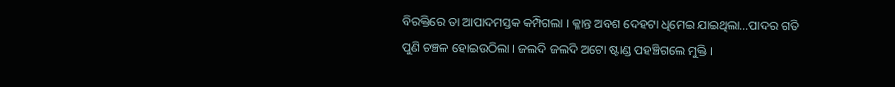ବିରକ୍ତିରେ ତା ଆପାଦମସ୍ତକ କମ୍ପିଗଲା । କ୍ଳାନ୍ତ ଅବଶ ଦେହଟା ଧିମେଇ ଯାଇଥିଲା…ପାଦର ଗତି ପୁଣି ଚଞ୍ଚଳ ହୋଇଉଠିଲା । ଜଲଦି ଜଲଦି ଅଟୋ ଷ୍ଟାଣ୍ଡ ପହଞ୍ଚିଗଲେ ମୁକ୍ତି ।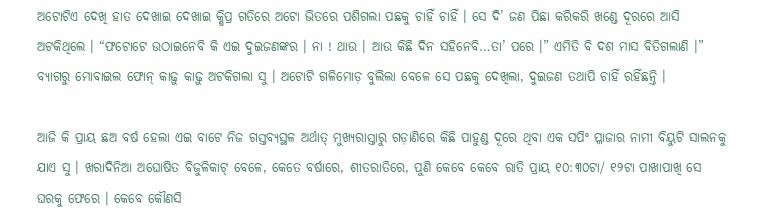ଅଟୋଟିଏ ଦେଖି ହାତ ଦେଖାଇ ଦେଖାଇ କ୍ଷିପ୍ର ଗତିରେ ଅଟୋ ଭିତରେ ପଶିଗଲା ପଛକୁ ଚାହିଁ ଚାହିଁ । ସେ ଦି’ ଜଣ ପିଛା କରିକରି ଖଣ୍ଡେ ଦୂରରେ ଆସି ଅଟକିଥିଲେ । “ଫଟୋଟେ ଉଠାଇନେବି କି ଏଇ ଦୁଇଜଣଙ୍କର । ନା ! ଥାଉ । ଆଉ କିଛି ଦିନ ସହିନେବି…ତା’ ପରେ ।” ଏମିତି ବି ଦଶ ମାସ ବିତିଗଲାଣି ।” ବ୍ୟାଗରୁ ମୋବାଇଲ ଫୋନ୍‌ କାଢ଼ୁ କାଢ଼ୁ ଅଟକିଗଲା ସୁ । ଅଟୋଟି ଗଳିମୋଡ଼ ବୁଲିଲା ବେଳେ ସେ ପଛକୁ ଦେଖିଲା, ଦୁଇଜଣ ତଥାପି ଚାହିଁ ରହିଁଛନ୍ତି ।

ଆଜି କି ପ୍ରାୟ ଛଅ ବର୍ଷ ହେଲା ଏଇ ବାଟେ ନିଜ ଗସ୍ତବ୍ୟସ୍ଥଳ ଅର୍ଥାତ୍ ମୁଖ୍ୟରାସ୍ତାରୁ ଗଡ଼ାଣିରେ କିଛି ପାହୁଣ୍ଡ ଦୂରେ ଥିବା ଏକ ସପିଂ ପ୍ଳାଜାର ନାମୀ ବିୟୁଟି ସାଲନକୁ ଯାଏ ସୁ । ଖରାଦିନିଆ ଅଘୋଷିତ ବିଜୁଳିକାଟ୍ ବେଳେ, କେତେ ବର୍ଷାରେ, ଶୀତରାତିରେ, ପୁଣି କେବେ କେବେ ରାତି ପ୍ରାୟ ୧୦:୩୦ଟା/ ୧୨ଟା ପାଖାପାଖି ସେ ଘରକୁ ଫେରେ । କେବେ କୌଣସି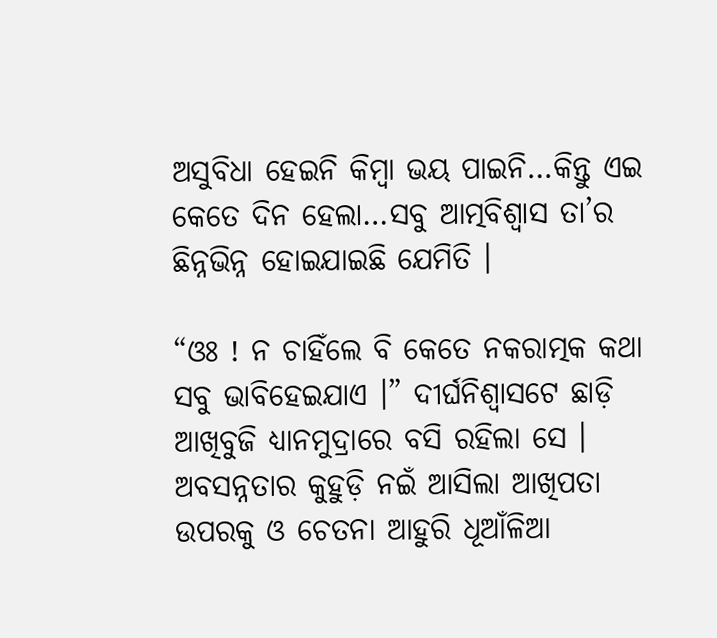ଅସୁବିଧା ହେଇନି କିମ୍ବା ଭୟ ପାଇନି…କିନ୍ତୁ ଏଇ କେତେ ଦିନ ହେଲା…ସବୁ ଆତ୍ମବିଶ୍ୱାସ ତା’ର ଛିନ୍ନଭିନ୍ନ ହୋଇଯାଇଛି ଯେମିତି ।

“ଓଃ ! ନ ଚାହିଁଲେ ବି କେତେ ନକରାତ୍ମକ କଥା ସବୁ ଭାବିହେଇଯାଏ ।” ଦୀର୍ଘନିଶ୍ୱାସଟେ ଛାଡ଼ି ଆଖିବୁଜି ଧ୍ୟାନମୁଦ୍ରାରେ ବସି ରହିଲା ସେ । ଅବସନ୍ନତାର କୁହୁଡ଼ି ନଇଁ ଆସିଲା ଆଖିପତା ଉପରକୁ ଓ ଚେତନା ଆହୁରି ଧୂଆଁଳିଆ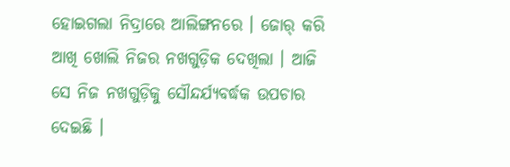ହୋଇଗଲା ନିଦ୍ରାରେ ଆଲିଙ୍ଗନରେ । ଜୋର୍ କରି ଆଖି ଖୋଲି ନିଜର ନଖଗୁଡ଼ିକ ଦେଖିଲା । ଆଜି ସେ ନିଜ ନଖଗୁଡ଼ିକୁ ସୌନ୍ଦର୍ଯ୍ୟବର୍ଦ୍ଧକ ଉପଚାର ଦେଇଛି ।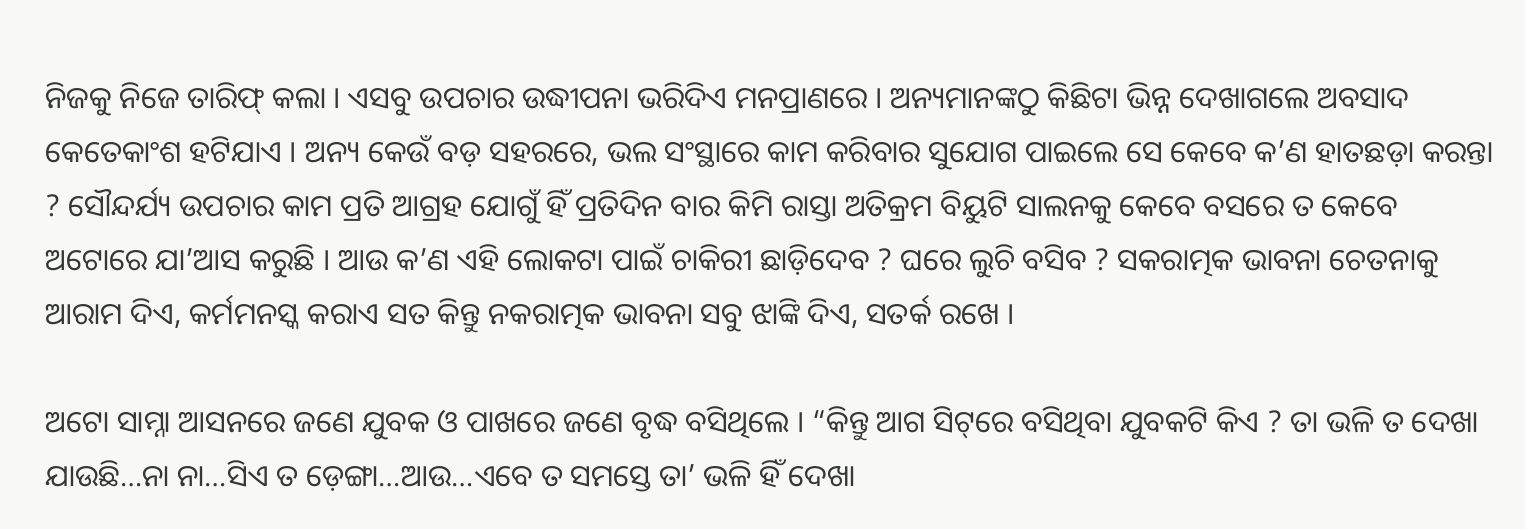ନିଜକୁ ନିଜେ ତାରିଫ୍ କଲା । ଏସବୁ ଉପଚାର ଉଦ୍ଧୀପନା ଭରିଦିଏ ମନପ୍ରାଣରେ । ଅନ୍ୟମାନଙ୍କଠୁ କିଛିଟା ଭିନ୍ନ ଦେଖାଗଲେ ଅବସାଦ କେତେକାଂଶ ହଟିଯାଏ । ଅନ୍ୟ କେଉଁ ବଡ଼ ସହରରେ, ଭଲ ସଂସ୍ଥାରେ କାମ କରିବାର ସୁଯୋଗ ପାଇଲେ ସେ କେବେ କ’ଣ ହାତଛଡ଼ା କରନ୍ତା ? ସୌନ୍ଦର୍ଯ୍ୟ ଉପଚାର କାମ ପ୍ରତି ଆଗ୍ରହ ଯୋଗୁଁ ହିଁ ପ୍ରତିଦିନ ବାର କିମି ରାସ୍ତା ଅତିକ୍ରମ ବିୟୁଟି ସାଲନକୁ କେବେ ବସରେ ତ କେବେ ଅଟୋରେ ଯା’ଆସ କରୁଛି । ଆଉ କ’ଣ ଏହି ଲୋକଟା ପାଇଁ ଚାକିରୀ ଛାଡ଼ିଦେବ ? ଘରେ ଲୁଚି ବସିବ ? ସକରାତ୍ମକ ଭାବନା ଚେତନାକୁ ଆରାମ ଦିଏ, କର୍ମମନସ୍କ କରାଏ ସତ କିନ୍ତୁ ନକରାତ୍ମକ ଭାବନା ସବୁ ଝାଙ୍କି ଦିଏ, ସତର୍କ ରଖେ ।

ଅଟୋ ସାମ୍ନା ଆସନରେ ଜଣେ ଯୁବକ ଓ ପାଖରେ ଜଣେ ବୃଦ୍ଧ ବସିଥିଲେ । “କିନ୍ତୁ ଆଗ ସିଟ୍‌ରେ ବସିଥିବା ଯୁବକଟି କିଏ ? ତା ଭଳି ତ ଦେଖା ଯାଉଛି…ନା ନା…ସିଏ ତ ଡ଼େଙ୍ଗା…ଆଉ…ଏବେ ତ ସମସ୍ତେ ତା’ ଭଳି ହିଁ ଦେଖା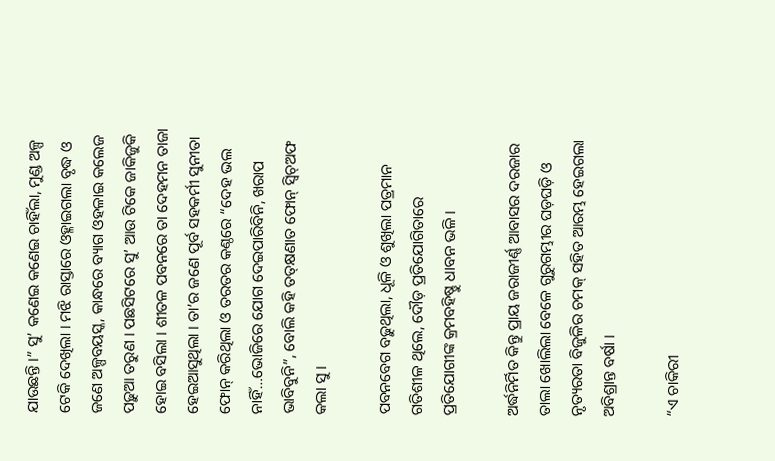ଯାଉଛନ୍ତି ।” ସୁ’ କଣେଇ କଣେଇ ଚାହିଁଲା, ମୁଣ୍ଡ ଅଳ୍ପ ଟେକି ଦେଖିଲା । ମଝି ରାସ୍ତାରେ ଓହ୍ଳାଇଗଲା ବୃଦ୍ଧ ଓ ଜଣେ ଅଳ୍ପବୟସ୍କ, କାନ୍ଧରେ ବ୍ୟାଗ ଓହଳାଇ କଲେଜ ପଢ଼ୁଆ ତରୁଣ । ପଛସିଟରେ ସୁ’ ଆଉ ଟିକେ ଜାକିଜୁକି ହୋଇ ବସିଲା । ଶୀତଳ ପବନରେ ତା ଦେହମନ ତାଜା ହେଇଆସୁଥିଲା । ତା’ର ଜଣେ ପୂର୍ବ ସହକର୍ମୀ ସୁନୀତା ଫୋନ୍‌ କରିଥିଲା ଓ ତରତର କଣ୍ଠରେ “ଦେହ ଭଲ ନାହିଁ…ଭୋଜିରେ ଯୋଗ ଦେଇପାରିବିନି, ଖରାପ ଭାବିବୁନି”, ବୋଲି କହି ତତ୍‌କ୍ଷଣାତ ଫୋନ୍‌ ସ୍ୱିଚ୍ଅଫ କଲା ସୁ ।

ପବନବେଗ ବଢ଼ୁଥିଲା, ଧୂଳି ଓ ଶୁଖିଲା ପତ୍ରମାନ ଗତିଶୀଳ ଥିଲେ, ଦୌଡ଼ ପ୍ରତିଯୋଗିତାରେ ପ୍ରତିଯୋଗୀଙ୍କ କ୍ରମବହିଷ୍ଣୁ ଧାବନ ଭଳି ।

ଅର୍ଦ୍ଧନିର୍ମିତ କିନ୍ତୁ ପ୍ରାୟ ଜରାଜୀର୍ଣ୍ଣ ଆବାସର ଦରଜାର ତାଲା ଖୋଲିଲା ବେଳେ ଗୁରୁଗମ୍ଭୀର ଘଡ଼ଘଡ଼ି ଓ ନୃତ୍ୟରତା ବିଜୁଳିର ଚମକ୍ ସହିତ ଆରମ୍ଭ ହେଇଗଲା ଅବିଶ୍ରାନ୍ତ ବର୍ଷା ।

“ଏ ଚାକିରୀ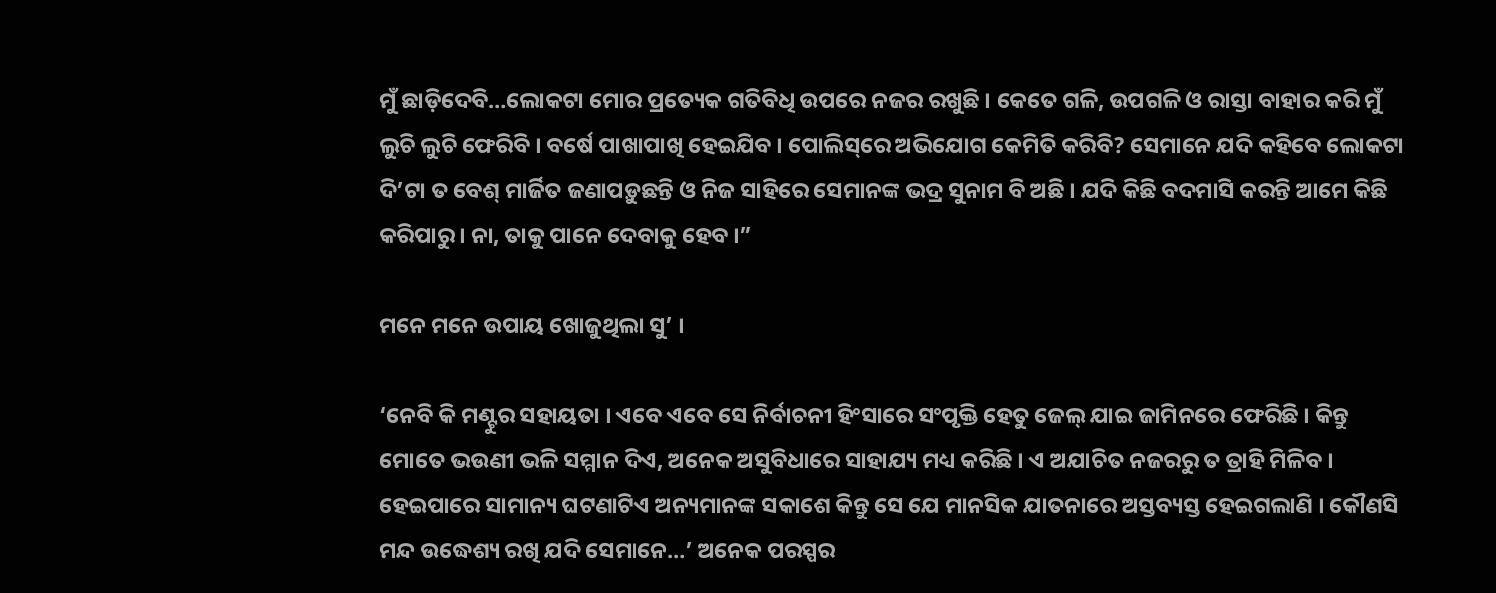ମୁଁ ଛାଡ଼ିଦେବି…ଲୋକଟା ମୋର ପ୍ରତ୍ୟେକ ଗତିବିଧି ଉପରେ ନଜର ରଖୁଛି । କେତେ ଗଳି, ଉପଗଳି ଓ ରାସ୍ତା ବାହାର କରି ମୁଁ ଲୁଚି ଲୁଚି ଫେରିବି । ବର୍ଷେ ପାଖାପାଖି ହେଇଯିବ । ପୋଲିସ୍‌ରେ ଅଭିଯୋଗ କେମିତି କରିବି? ସେମାନେ ଯଦି କହିବେ ଲୋକଟା ଦି’ଟା ତ ବେଶ୍ ମାର୍ଜିତ ଜଣାପଡ଼ୁଛନ୍ତି ଓ ନିଜ ସାହିରେ ସେମାନଙ୍କ ଭଦ୍ର ସୁନାମ ବି ଅଛି । ଯଦି କିଛି ବଦମାସି କରନ୍ତି ଆମେ କିଛି କରିପାରୁ । ନା, ତାକୁ ପାନେ ଦେବାକୁ ହେବ ।”

ମନେ ମନେ ଉପାୟ ଖୋଜୁଥିଲା ସୁ’ ।

‘ନେବି କି ମଣ୍ଟୁର ସହାୟତା । ଏବେ ଏବେ ସେ ନିର୍ବାଚନୀ ହିଂସାରେ ସଂପୃକ୍ତି ହେତୁ ଜେଲ୍‌ ଯାଇ ଜାମିନରେ ଫେରିଛି । କିନ୍ତୁ ମୋତେ ଭଉଣୀ ଭଳି ସମ୍ମାନ ଦିଏ, ଅନେକ ଅସୁବିଧାରେ ସାହାଯ୍ୟ ମଧ୍ୟ କରିଛି । ଏ ଅଯାଚିତ ନଜରରୁ ତ ତ୍ରାହି ମିଳିବ । ହେଇପାରେ ସାମାନ୍ୟ ଘଟଣାଟିଏ ଅନ୍ୟମାନଙ୍କ ସକାଶେ କିନ୍ତୁ ସେ ଯେ ମାନସିକ ଯାତନାରେ ଅସ୍ତବ୍ୟସ୍ତ ହେଇଗଲାଣି । କୌଣସି ମନ୍ଦ ଉଦ୍ଧେଶ୍ୟ ରଖି ଯଦି ସେମାନେ…’ ଅନେକ ପରସ୍ପର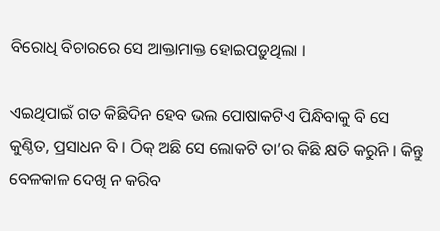ବିରୋଧି ବିଚାରରେ ସେ ଆକ୍ତାମାକ୍ତ ହୋଇପଡ଼ୁଥିଲା ।

ଏଇଥିପାଇଁ ଗତ କିଛିଦିନ ହେବ ଭଲ ପୋଷାକଟିଏ ପିନ୍ଧିବାକୁ ବି ସେ କୁଣ୍ଠିତ, ପ୍ରସାଧନ ବି । ଠିକ୍ ଅଛି ସେ ଲୋକଟି ତା’ର କିଛି କ୍ଷତି କରୁନି । କିନ୍ତୁ ବେଳକାଳ ଦେଖି ନ କରିବ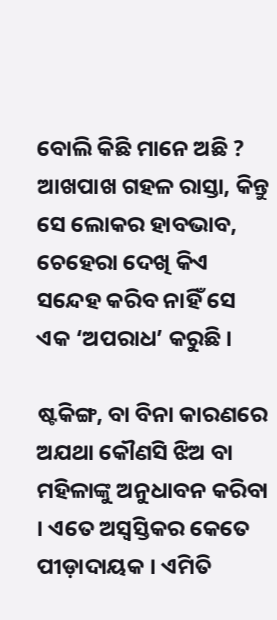ବୋଲି କିଛି ମାନେ ଅଛି ? ଆଖପାଖ ଗହଳ ରାସ୍ତା, କିନ୍ତୁ ସେ ଲୋକର ହାବଭାବ, ଚେହେରା ଦେଖି କିଏ ସନ୍ଦେହ କରିବ ନାହିଁ ସେ ଏକ ‘ଅପରାଧ’ କରୁଛି ।

ଷ୍ଟକିଙ୍ଗ, ବା ବିନା କାରଣରେ ଅଯଥା କୌଣସି ଝିଅ ବା ମହିଳାଙ୍କୁ ଅନୁଧାବନ କରିବା । ଏତେ ଅସ୍ୱସ୍ତିକର କେତେ ପୀଡ଼ାଦାୟକ । ଏମିତି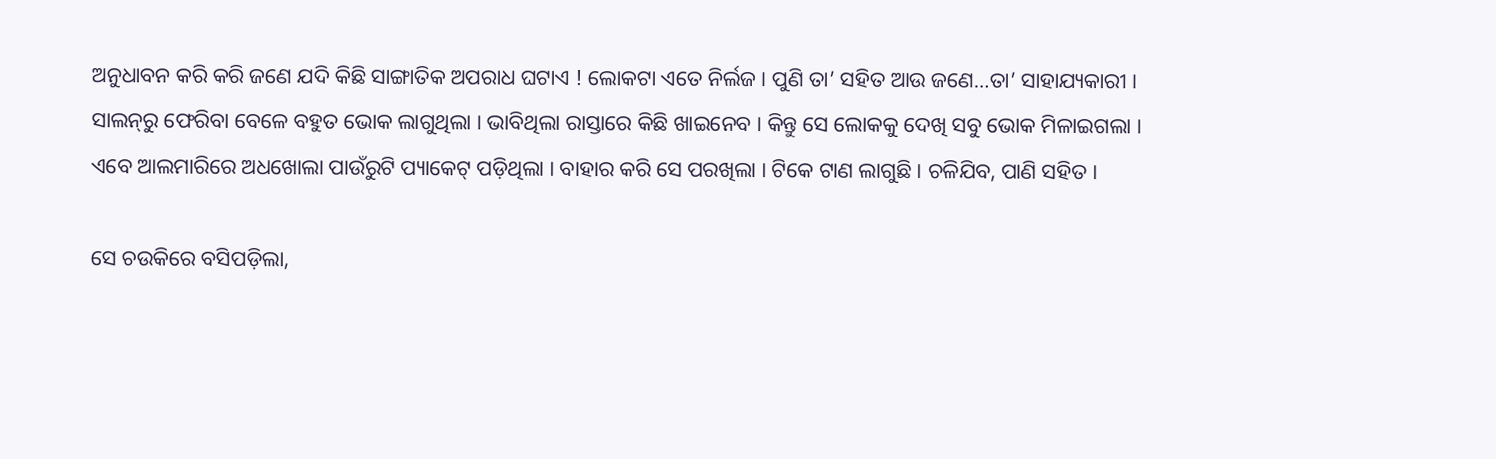ଅନୁଧାବନ କରି କରି ଜଣେ ଯଦି କିଛି ସାଙ୍ଗାତିକ ଅପରାଧ ଘଟାଏ ! ଲୋକଟା ଏତେ ନିର୍ଲଜ । ପୁଣି ତା’ ସହିତ ଆଉ ଜଣେ…ତା’ ସାହାଯ୍ୟକାରୀ । ସାଲନ୍‌ରୁ ଫେରିବା ବେଳେ ବହୁତ ଭୋକ ଲାଗୁଥିଲା । ଭାବିଥିଲା ରାସ୍ତାରେ କିଛି ଖାଇନେବ । କିନ୍ତୁ ସେ ଲୋକକୁ ଦେଖି ସବୁ ଭୋକ ମିଳାଇଗଲା । ଏବେ ଆଲମାରିରେ ଅଧଖୋଲା ପାଉଁରୁଟି ପ୍ୟାକେଟ୍ ପଡ଼ିଥିଲା । ବାହାର କରି ସେ ପରଖିଲା । ଟିକେ ଟାଣ ଲାଗୁଛି । ଚଳିଯିବ, ପାଣି ସହିତ ।

ସେ ଚଉକିରେ ବସିପଡ଼ିଲା,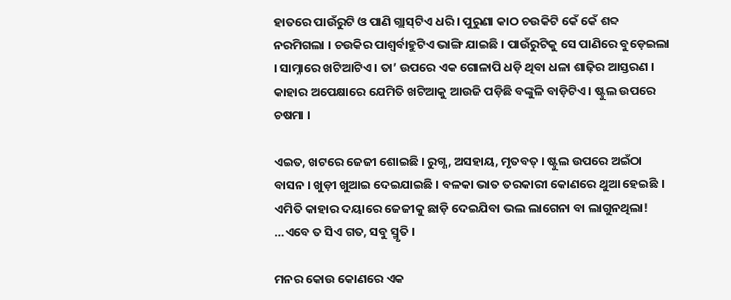ହାତରେ ପାଉଁରୁଟି ଓ ପାଣି ଗ୍ଲାସ୍‌ଟିଏ ଧରି । ପୁରୁଣା କାଠ ଚଉକିଟି କେଁ କେଁ ଶବ୍ଦ ନରମିଗଲା । ଚଉକିର ପାଶ୍ୱର୍ବାହୁଟିଏ ଭାଙ୍ଗି ଯାଇଛି । ପାଉଁରୁଟିକୁ ସେ ପାଣିରେ ବୁଡ଼େଇଲା । ସାମ୍ନାରେ ଖଟିଆଟିଏ । ତା’ ଉପରେ ଏକ ଗୋଳାପି ଧଡ଼ି ଥିବା ଧଳା ଶାଢ଼ିର ଆସ୍ତରଣ । କାହାର ଅପେକ୍ଷାରେ ଯେମିତି ଖଟିଆକୁ ଆଉଜି ପଡ଼ିଛି ବଙ୍କୁଳି ବାଡ଼ିଟିଏ । ଷ୍ଟୁଲ ଉପରେ ଚଷମା ।

ଏଇତ, ଖଟରେ ଜେଜୀ ଶୋଇଛି । ରୁଗ୍ଣ, ଅସହାୟ, ମୃତବତ୍ । ଷ୍ଟୁଲ ଉପରେ ଅଇଁଠା ବାସନ । ଖୁଡ଼ୀ ଖୁଆଇ ଦେଇଯାଇଛି । ବଳକା ଭାତ ତରକାରୀ କୋଣରେ ଥୁଆ ହେଇଛି । ଏମିତି କାହାର ଦୟାରେ ଜେଜୀକୁ ଛାଡ଼ି ଦେଇଯିବା ଭଲ ଲାଗେନା ବା ଲାଗୁନଥିଲା! …ଏବେ ତ ସିଏ ଗତ, ସବୁ ସ୍ମୃତି ।

ମନର କୋଉ କୋଣରେ ଏକ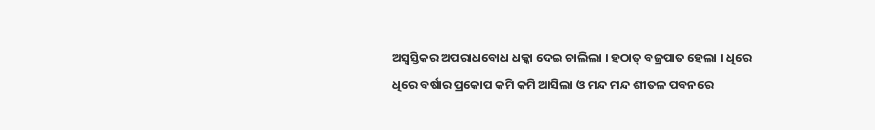ଅସ୍ୱସ୍ତିକର ଅପରାଧବୋଧ ଧକ୍କା ଦେଇ ଚାଲିଲା । ହଠାତ୍ ବଜ୍ରପାତ ହେଲା । ଧିରେ ଧିରେ ବର୍ଷାର ପ୍ରକୋପ କମି କମି ଆସିଲା ଓ ମନ୍ଦ ମନ୍ଦ ଶୀତଳ ପବନରେ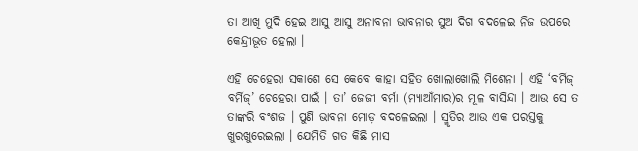ତା ଆଖି ମୁଦି ହେଇ ଆସୁ ଆସୁ ଅନାବନା ଭାବନାର ସୁଅ ଦିଗ ବଦଳେଇ ନିଜ ଉପରେ କେନ୍ଦ୍ରୀଭୂତ ହେଲା ।

ଏହି ଚେହେରା ସକାଶେ ସେ କେବେ କାହା ସହିତ ଖୋଲାଖୋଲି ମିଶେନା । ଏହି ‘ବର୍ମିଜ୍ ବର୍ମିଜ୍’ ଚେହେରା ପାଇଁ । ତା’ ଜେଜୀ ବର୍ମା (ମ୍ୟାଆଁମାର)ର ମୂଳ ବାସିନ୍ଦା । ଆଉ ସେ ତ ତାଙ୍କରି ବଂଶଜ । ପୁଣି ଭାବନା ମୋଡ଼ ବଦଳେଇଲା । ସ୍ମୃତିର ଆଉ ଏକ ପରସ୍ତକୁ ଖୁରଖୁରେଇଲା । ଯେମିତି ଗତ କିଛି ମାସ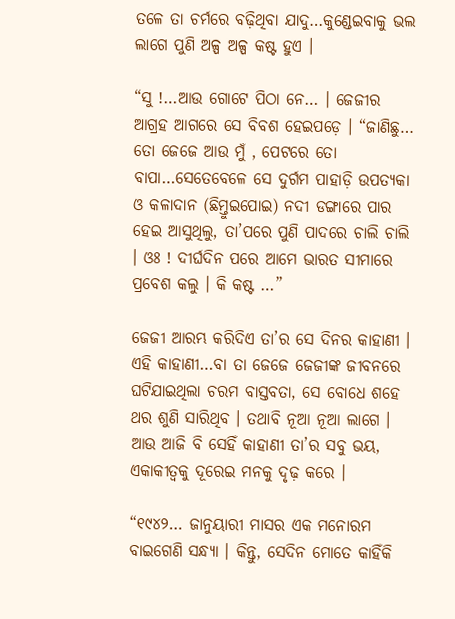ତଳେ ତା ଚର୍ମରେ ବଢ଼ିଥିବା ଯାଦୁ…କୁଣ୍ଡେଇବାକୁ ଭଲ ଲାଗେ ପୁଣି ଅଳ୍ପ ଅଳ୍ପ କଷ୍ଟ ହୁଏ ।

“ସୁ !…ଆଉ ଗୋଟେ ପିଠା ନେ… । ଜେଜୀର ଆଗ୍ରହ ଆଗରେ ସେ ବିବଶ ହେଇପଡ଼େ । “ଜାଣିଛୁ… ତୋ ଜେଜେ ଆଉ ମୁଁ , ପେଟରେ ତୋ ବାପା…ସେତେବେଳେ ସେ ଦୁର୍ଗମ ପାହାଡ଼ି ଉପତ୍ୟକା ଓ କଳାଦାନ (ଛିମ୍ତୁଇପୋଇ) ନଦୀ ଡଙ୍ଗାରେ ପାର ହେଇ ଆସୁଥିଲୁ, ତା’ପରେ ପୁଣି ପାଦରେ ଚାଲି ଚାଲି । ଓଃ ! ଦୀର୍ଘଦିନ ପରେ ଆମେ ଭାରତ ସୀମାରେ ପ୍ରବେଶ କଲୁ । କି କଷ୍ଟ …”

ଜେଜୀ ଆରମ୍ଭ କରିଦିଏ ତା’ର ସେ ଦିନର କାହାଣୀ । ଏହି କାହାଣୀ…ବା ତା ଜେଜେ ଜେଜୀଙ୍କ ଜୀବନରେ ଘଟିଯାଇଥିଲା ଚରମ ବାସ୍ତବତା, ସେ ବୋଧେ ଶହେ ଥର ଶୁଣି ସାରିଥିବ । ତଥାବି ନୂଆ ନୂଆ ଲାଗେ । ଆଉ ଆଜି ବି ସେହିଁ କାହାଣୀ ତା’ର ସବୁ ଭୟ, ଏକାକୀତ୍ୱକୁ ଦୂରେଇ ମନକୁ ଦୃଢ଼ କରେ ।

“୧୯୪୨… ଜାନୁୟାରୀ ମାସର ଏକ ମନୋରମ ବାଇଗେଣି ସନ୍ଧ୍ୟା । କିନ୍ତୁ, ସେଦିନ ମୋତେ କାହିଁକି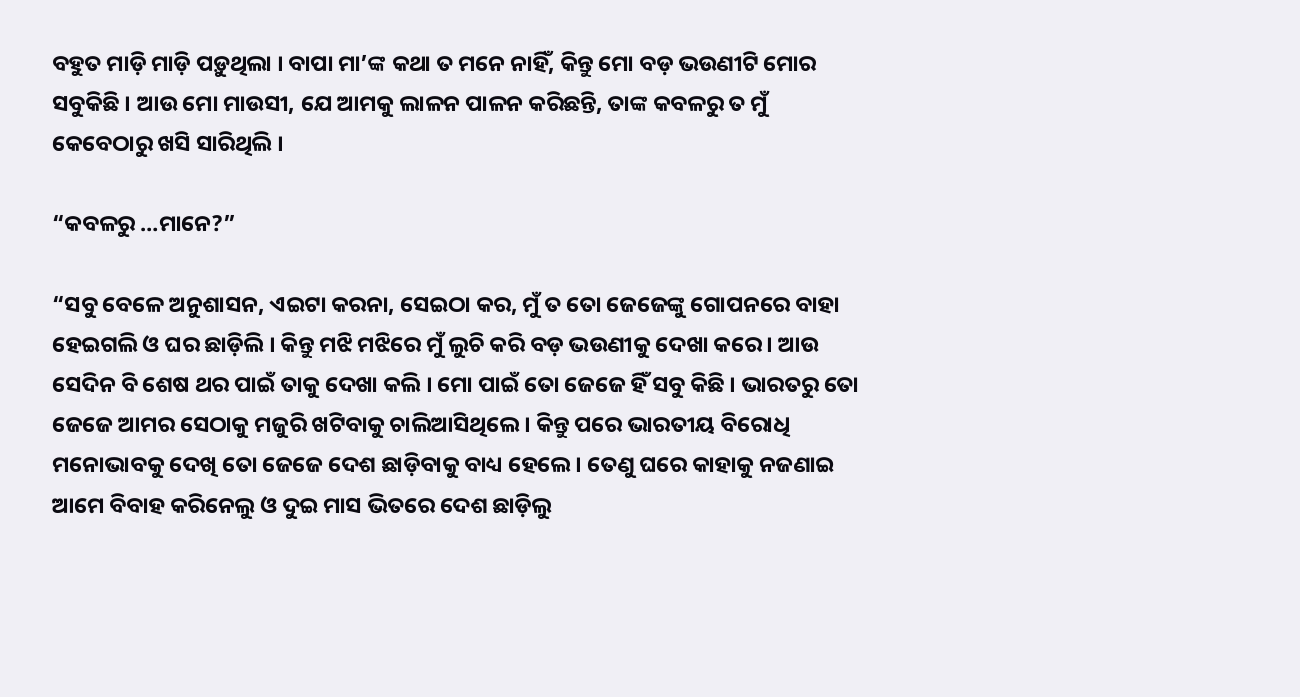ବହୁତ ମାଡ଼ି ମାଡ଼ି ପଡ଼ୁଥିଲା । ବାପା ମା’ଙ୍କ କଥା ତ ମନେ ନାହିଁ, କିନ୍ତୁ ମୋ ବଡ଼ ଭଉଣୀଟି ମୋର ସବୁକିଛି । ଆଉ ମୋ ମାଉସୀ, ଯେ ଆମକୁ ଲାଳନ ପାଳନ କରିଛନ୍ତି, ତାଙ୍କ କବଳରୁ ତ ମୁଁ କେବେଠାରୁ ଖସି ସାରିଥିଲି ।

“କବଳରୁ …ମାନେ?”

“ସବୁ ବେଳେ ଅନୁଶାସନ, ଏଇଟା କରନା, ସେଇଠା କର, ମୁଁ ତ ତୋ ଜେଜେଙ୍କୁ ଗୋପନରେ ବାହା ହେଇଗଲି ଓ ଘର ଛାଡ଼ିଲି । କିନ୍ତୁ ମଝି ମଝିରେ ମୁଁ ଲୁଚି କରି ବଡ଼ ଭଉଣୀକୁ ଦେଖା କରେ । ଆଉ ସେଦିନ ବି ଶେଷ ଥର ପାଇଁ ତାକୁ ଦେଖା କଲି । ମୋ ପାଇଁ ତୋ ଜେଜେ ହିଁ ସବୁ କିଛି । ଭାରତରୁ ତୋ ଜେଜେ ଆମର ସେଠାକୁ ମଜୁରି ଖଟିବାକୁ ଚାଲିଆସିଥିଲେ । କିନ୍ତୁ ପରେ ଭାରତୀୟ ବିରୋଧି ମନୋଭାବକୁ ଦେଖି ତୋ ଜେଜେ ଦେଶ ଛାଡ଼ିବାକୁ ବାଧ୍ୟ ହେଲେ । ତେଣୁ ଘରେ କାହାକୁ ନଜଣାଇ ଆମେ ବିବାହ କରିନେଲୁ ଓ ଦୁଇ ମାସ ଭିତରେ ଦେଶ ଛାଡ଼ିଲୁ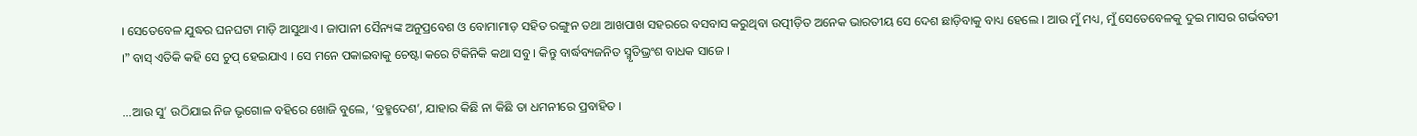। ସେତେବେଳ ଯୁଦ୍ଧର ଘନଘଟା ମାଡ଼ି ଆସୁଥାଏ । ଜାପାନୀ ସୈନ୍ୟଙ୍କ ଅନୁପ୍ରବେଶ ଓ ବୋମାମାଡ଼ ସହିତ ରଙ୍ଗୁନ ତଥା ଆଖପାଖ ସହରରେ ବସବାସ କରୁଥିବା ଉତ୍ପୀଡ଼ିତ ଅନେକ ଭାରତୀୟ ସେ ଦେଶ ଛାଡ଼ିବାକୁ ବାଧ୍ୟ ହେଲେ । ଆଉ ମୁଁ ମଧ୍ୟ, ମୁଁ ସେତେବେଳକୁ ଦୁଇ ମାସର ଗର୍ଭବତୀ ।” ବାସ୍ ଏତିକି କହି ସେ ଚୁପ୍ ହେଇଯାଏ । ସେ ମନେ ପକାଇବାକୁ ଚେଷ୍ଟା କରେ ଟିକିନିକି କଥା ସବୁ । କିନ୍ତୁ ବାର୍ଦ୍ଧବ୍ୟଜନିତ ସ୍ମୃତିଭ୍ରଂଶ ବାଧକ ସାଜେ ।

…ଆଉ ସୁ’ ଉଠିଯାଇ ନିଜ ଭୃଗୋଳ ବହିରେ ଖୋଜି ବୁଲେ, ‘ବ୍ରହ୍ମଦେଶ’, ଯାହାର କିଛି ନା କିଛି ତା ଧମନୀରେ ପ୍ରବାହିତ ।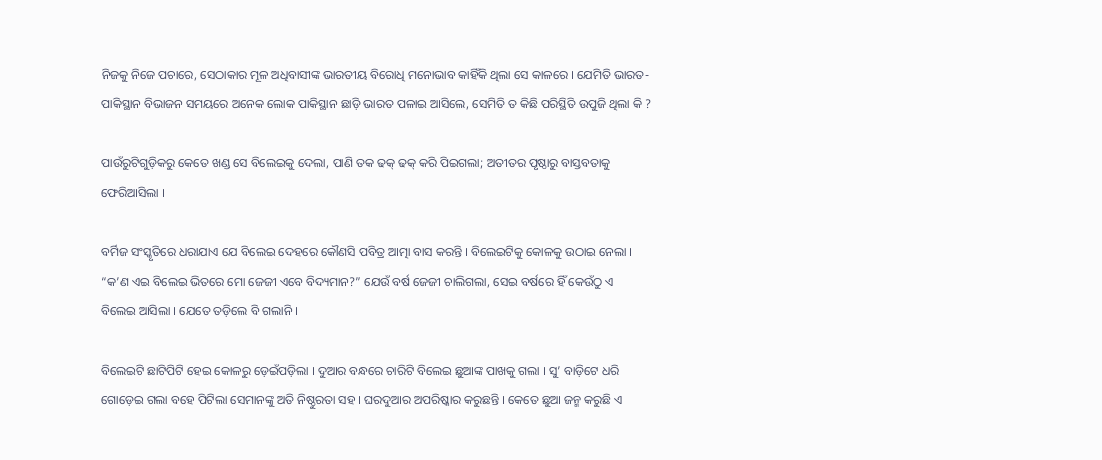ନିଜକୁ ନିଜେ ପଚାରେ, ସେଠାକାର ମୂଳ ଅଧିବାସୀଙ୍କ ଭାରତୀୟ ବିରୋଧି ମନୋଭାବ କାହିଁକି ଥିଲା ସେ କାଳରେ । ଯେମିତି ଭାରତ-ପାକିସ୍ଥାନ ବିଭାଜନ ସମୟରେ ଅନେକ ଲୋକ ପାକିସ୍ଥାନ ଛାଡ଼ି ଭାରତ ପଳାଇ ଆସିଲେ, ସେମିତି ତ କିଛି ପରିସ୍ଥିତି ଉପୁଜି ଥିଲା କି ?

ପାଉଁରୁଟିଗୁଡ଼ିକରୁ କେତେ ଖଣ୍ଡ ସେ ବିଲେଇକୁ ଦେଲା, ପାଣି ତକ ଢକ୍ ଢକ୍ କରି ପିଇଗଲା; ଅତୀତର ପୃଷ୍ଠାରୁ ବାସ୍ତବତାକୁ ଫେରିଆସିଲା ।

ବର୍ମିଜ ସଂସ୍କୃତିରେ ଧରାଯାଏ ଯେ ବିଲେଇ ଦେହରେ କୌଣସି ପବିତ୍ର ଆତ୍ମା ବାସ କରନ୍ତି । ବିଲେଇଟିକୁ କୋଳକୁ ଉଠାଇ ନେଲା । “କ’ଣ ଏଇ ବିଲେଇ ଭିତରେ ମୋ ଜେଜୀ ଏବେ ବିଦ୍ୟମାନ?” ଯେଉଁ ବର୍ଷ ଜେଜୀ ଚାଲିଗଲା, ସେଇ ବର୍ଷରେ ହିଁ କେଉଁଠୁ ଏ ବିଲେଇ ଆସିଲା । ଯେତେ ତଡ଼ିଲେ ବି ଗଲାନି ।

ବିଲେଇଟି ଛାଟିପିଟି ହେଇ କୋଳରୁ ଡ଼େଇଁପଡ଼ିଲା । ଦୁଆର ବନ୍ଧରେ ଚାରିଟି ବିଲେଇ ଛୁଆଙ୍କ ପାଖକୁ ଗଲା । ସୁ’ ବାଡ଼ିଟେ ଧରି ଗୋଡ଼େଇ ଗଲା ବହେ ପିଟିଲା ସେମାନଙ୍କୁ ଅତି ନିଷ୍ଠୁରତା ସହ । ଘରଦୁଆର ଅପରିଷ୍କାର କରୁଛନ୍ତି । କେତେ ଛୁଆ ଜନ୍ମ କରୁଛି ଏ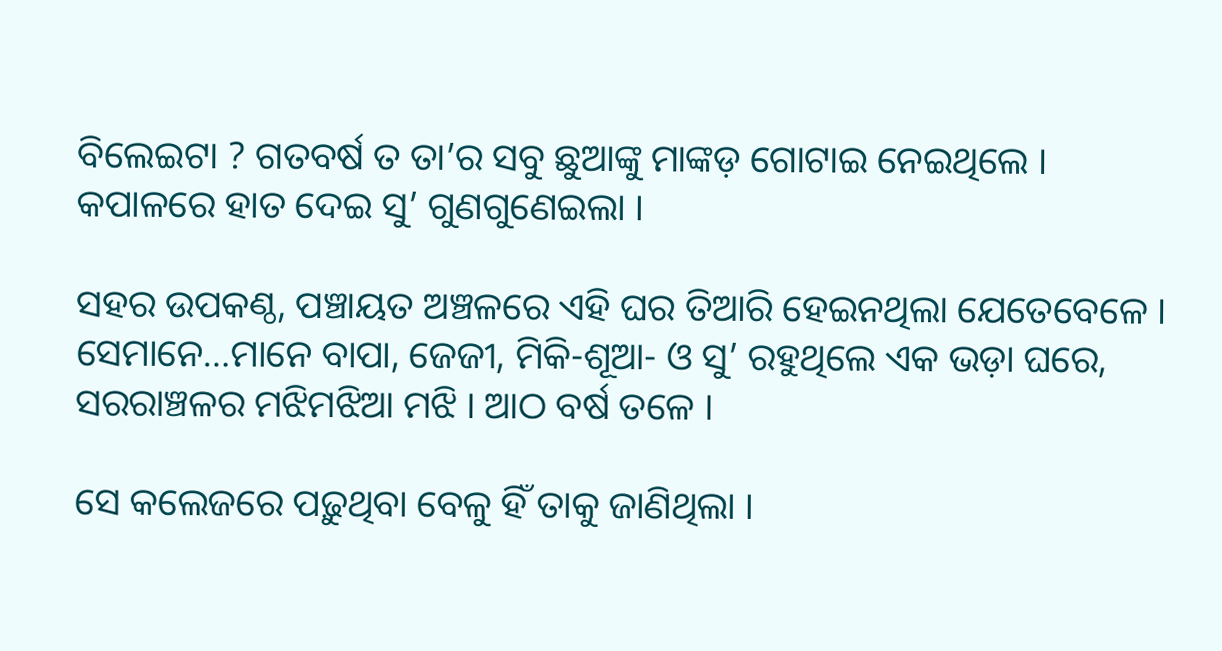ବିଲେଇଟା ? ଗତବର୍ଷ ତ ତା’ର ସବୁ ଛୁଆଙ୍କୁ ମାଙ୍କଡ଼ ଗୋଟାଇ ନେଇଥିଲେ । କପାଳରେ ହାତ ଦେଇ ସୁ’ ଗୁଣଗୁଣେଇଲା ।

ସହର ଉପକଣ୍ଠ, ପଞ୍ଚାୟତ ଅଞ୍ଚଳରେ ଏହି ଘର ତିଆରି ହେଇନଥିଲା ଯେତେବେଳେ । ସେମାନେ…ମାନେ ବାପା, ଜେଜୀ, ମିକି-ଶୂଆ- ଓ ସୁ’ ରହୁଥିଲେ ଏକ ଭଡ଼ା ଘରେ, ସରରାଞ୍ଚଳର ମଝିମଝିଆ ମଝି । ଆଠ ବର୍ଷ ତଳେ ।

ସେ କଲେଜରେ ପଢ଼ୁଥିବା ବେଳୁ ହିଁ ତାକୁ ଜାଣିଥିଲା ।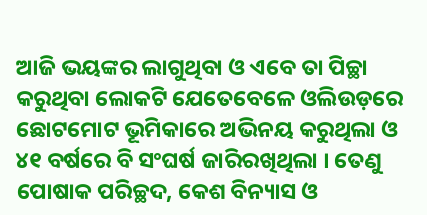ଆଜି ଭୟଙ୍କର ଲାଗୁଥିବା ଓ ଏବେ ତା ପିଚ୍ଛା କରୁଥିବା ଲୋକଟି ଯେତେବେଳେ ଓଲିଉଡ଼ରେ ଛୋଟମୋଟ ଭୂମିକାରେ ଅଭିନୟ କରୁଥିଲା ଓ ୪୧ ବର୍ଷରେ ବି ସଂଘର୍ଷ ଜାରିରଖିଥିଲା । ତେଣୁ ପୋଷାକ ପରିଚ୍ଛଦ, କେଶ ବିନ୍ୟାସ ଓ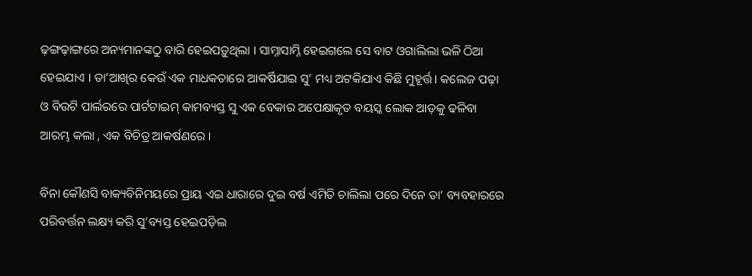ଢ଼ଙ୍ଗଢ଼ାଙ୍ଗରେ ଅନ୍ୟମାନଙ୍କଠୁ ବାରି ହେଇପଡ଼ୁଥିଲା । ସାମ୍ନାସାମ୍ନି ହେଇଗଲେ ସେ ବାଟ ଓଗାଲିଲା ଭଳି ଠିଆ ହେଇଯାଏ । ତା’ଆଖିର କେଉଁ ଏକ ମାଧକତାରେ ଆକର୍ଷିଯାଇ ସୁ’ ମଧ୍ୟ ଅଟକିଯାଏ କିଛି ମୁହୂର୍ତ୍ତ । କଲେଜ ପଢ଼ା ଓ ବିଉଟି ପାର୍ଲରରେ ପାର୍ଟଟାଇମ୍ କାମବ୍ୟସ୍ତ ସୁ ଏକ ବେକାର ଅପେକ୍ଷାକୃତ ବୟସ୍କ ଲୋକ ଆଡ଼କୁ ଢଳିବା ଆରମ୍ଭ କଲା , ଏକ ବିଚିତ୍ର ଆକର୍ଷଣରେ ।

ବିନା କୌଣସି ବାକ୍ୟବିନିମୟରେ ପ୍ରାୟ ଏଇ ଧାରାରେ ଦୁଇ ବର୍ଷ ଏମିତି ଚାଲିଲା ପରେ ଦିନେ ତା’ ବ୍ୟବହାରରେ ପରିବର୍ତ୍ତନ ଲକ୍ଷ୍ୟ କରି ସୁ’ବ୍ୟସ୍ତ ହେଇପଡ଼ିଲ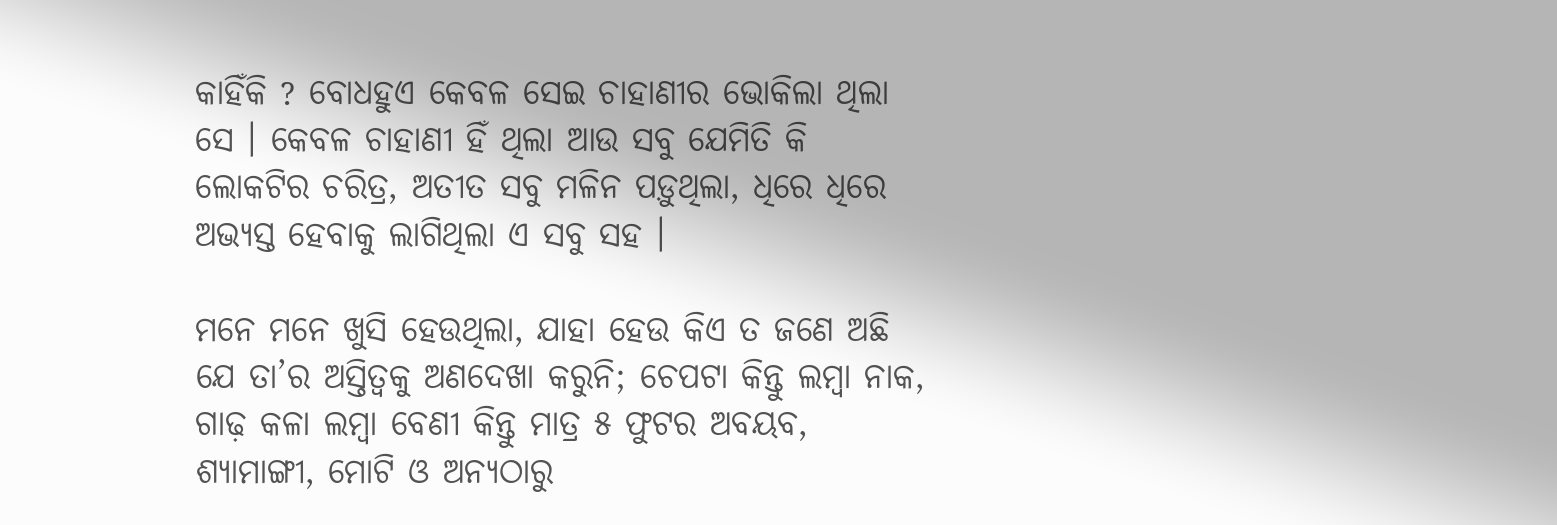କାହିଁକି ? ବୋଧହୁଏ କେବଳ ସେଇ ଚାହାଣୀର ଭୋକିଲା ଥିଲା ସେ । କେବଳ ଚାହାଣୀ ହିଁ ଥିଲା ଆଉ ସବୁ ଯେମିତି କି ଲୋକଟିର ଚରିତ୍ର, ଅତୀତ ସବୁ ମଳିନ ପଡ଼ୁଥିଲା, ଧିରେ ଧିରେ ଅଭ୍ୟସ୍ତ ହେବାକୁ ଲାଗିଥିଲା ଏ ସବୁ ସହ ।

ମନେ ମନେ ଖୁସି ହେଉଥିଲା, ଯାହା ହେଉ କିଏ ତ ଜଣେ ଅଛି ଯେ ତା’ର ଅସ୍ତିତ୍ୱକୁ ଅଣଦେଖା କରୁନି; ଚେପଟା କିନ୍ତୁ ଲମ୍ବା ନାକ, ଗାଢ଼ କଳା ଲମ୍ବା ବେଣୀ କିନ୍ତୁ ମାତ୍ର ୫ ଫୁଟର ଅବୟବ, ଶ୍ୟାମାଙ୍ଗୀ, ମୋଟି ଓ ଅନ୍ୟଠାରୁ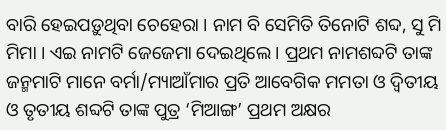ବାରି ହେଇପଡ଼ୁଥିବା ଚେହେରା । ନାମ ବି ସେମିତି ତିନୋଟି ଶବ୍ଦ, ସୁ ମି ମିମା । ଏଇ ନାମଟି ଜେଜେମା ଦେଇଥିଲେ । ପ୍ରଥମ ନାମଶବ୍ଦଟି ତାଙ୍କ ଜନ୍ମମାଟି ମାନେ ବର୍ମା/ମ୍ୟାଆଁମାର ପ୍ରତି ଆବେଗିକ ମମତା ଓ ଦ୍ୱିତୀୟ ଓ ତୃତୀୟ ଶବ୍ଦଟି ତାଙ୍କ ପୁତ୍ର ‘ମିଆଙ୍ଗ’ ପ୍ରଥମ ଅକ୍ଷର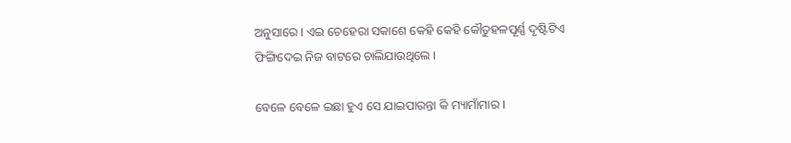ଅନୁସାରେ । ଏଇ ଚେହେରା ସକାଶେ କେହି କେହି କୌତୁହଳପୂର୍ଣ୍ଣ ଦୃଷ୍ଟିଟିଏ ଫିଙ୍ଗିଦେଇ ନିଜ ବାଟରେ ଚାଲିଯାଉଥିଲେ ।

ବେଳେ ବେଳେ ଇଛା ହୁଏ ସେ ଯାଇପାରନ୍ତା କି ମ୍ୟାମାଁମାର ।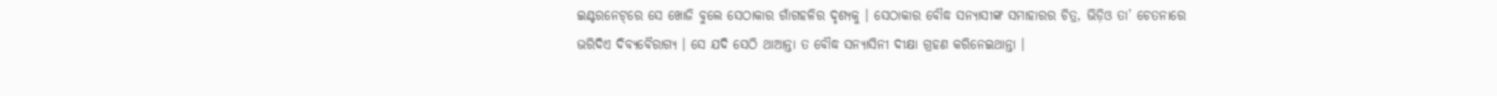ଇଣ୍ଟରନେଟ୍‌ରେ ସେ ଖୋଜି ବୁଲେ ସେଠାକାର ଗାଁଗହଳିର ଦୃଶ୍ୟକୁ । ସେଠାକାର ବୌଦ୍ଧ ସନ୍ୟାସୀଙ୍କ ସମାହାରର ଚିତ୍ର, ଭିଡ଼ିଓ ତା’ ଚେତନାରେ ଭରିଦିଏ ଦିବ୍ୟବୈରାଗ୍ୟ । ସେ ଯଦି ସେଠି ଥାଆନ୍ତା ତ ବୌଦ୍ଧ ସନ୍ୟାସିନୀ ଦୀକ୍ଷା ଗ୍ରହଣ କରିନେଇଥାନ୍ତା ।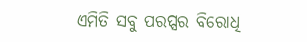ଏମିତି ସବୁ ପରପ୍ସର ବିରୋଧି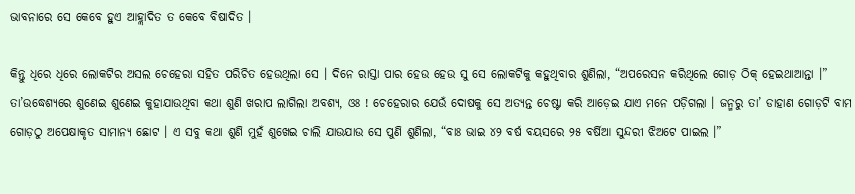ଭାବନାରେ ସେ କେବେ ହୁଏ ଆହ୍ଲାଦିତ ତ କେବେ ବିଷାଦିତ ।

କିନ୍ତୁ ଧିରେ ଧିରେ ଲୋକଟିର ଅସଲ ଚେହେରା ସହିତ ପରିଚିତ ହେଉଥିଲା ସେ । ଦିନେ ରାସ୍ତା ପାର ହେଉ ହେଉ ସୁ ସେ ଲୋକଟିକୁ କହୁଥିବାର ଶୁଣିଲା, “ଅପରେସନ କରିଥିଲେ ଗୋଡ଼ ଠିକ୍‌ ହେଇଥାଆନ୍ତା ।” ତା’ଉଦ୍ଧେଶ୍ୟରେ ଶୁଣେଇ ଶୁଣେଇ କୁହାଯାଉଥିବା କଥା ଶୁଣି ଖରାପ ଲାଗିଲା ଅବଶ୍ୟ, ଓଃ ! ଚେହେରାର ଯେଉଁ ଦୋଷକୁ ସେ ଅତ୍ୟନ୍ତ ଚେଷ୍ଟା କରି ଆଡ଼େଇ ଯାଏ ମନେ ପଡ଼ିଗଲା । ଜନ୍ମରୁ ତା’ ଡାହାଣ ଗୋଡ଼ଟି ବାମ ଗୋଡ଼ଠୁ ଅପେକ୍ଷାକୃତ ସାମାନ୍ୟ ଛୋଟ । ଏ ସବୁ କଥା ଶୁଣି ମୁହଁ ଶୁଖେଇ ଚାଲି ଯାଉଯାଉ ସେ ପୁଣି ଶୁଣିଲା, “ବାଃ ଭାଇ ୪୨ ବର୍ଷ ବୟସରେ ୨୫ ବର୍ଷିଆ ସୁନ୍ଦରୀ ଝିଅଟେ ପାଇଲ ।”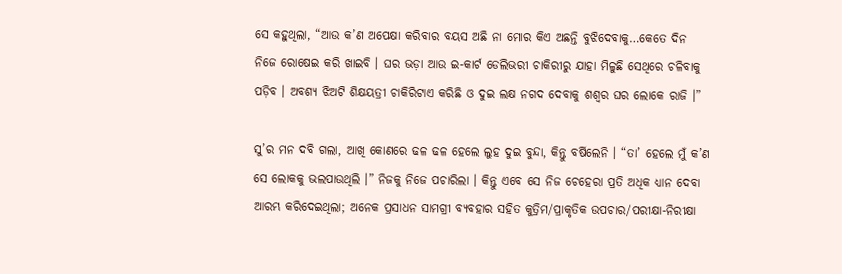ସେ କହୁଥିଲା, “ଆଉ କ’ଣ ଅପେକ୍ଷା କରିବାର ବୟସ ଅଛି ନା ମୋର କିଏ ଅଛନ୍ତି ବୁଝିଦେବାକୁ…କେତେ ଦିନ ନିଜେ ରୋଷେଇ କରି ଖାଇବି । ଘର ଭଡ଼ା ଆଉ ଇ-କାର୍ଟ ଡେଲିଭରୀ ଚାକିରୀରୁ ଯାହା ମିଳୁଛି ସେଥିରେ ଚଳିବାକୁ ପଡ଼ିବ । ଅବଶ୍ୟ ଝିଅଟି ଶିକ୍ଷୟତ୍ରୀ ଚାକିରିଟାଏ କରିଛି ଓ ଦୁଇ ଲକ୍ଷ ନଗଦ ଦେବାକୁ ଶଶ୍ୱର ଘର ଲୋକେ ରାଜି ।”

ସୁ’ର ମନ ଦବି ଗଲା, ଆଖି କୋଣରେ ଢଳ ଢଳ ହେଲେ ଲୁହ ଦୁଇ ବୁନ୍ଦା, କିନ୍ତୁ ବର୍ଷିଲେନି । “ତା’ ହେଲେ ମୁଁ କ’ଣ ସେ ଲୋକକୁ ଭଲପାଉଥିଲି ।” ନିଜକୁ ନିଜେ ପଚାରିଲା । କିନ୍ତୁ ଏବେ ସେ ନିଜ ଚେହେରା ପ୍ରତି ଅଧିକ ଧ୍ୟାନ ଦେବା ଆରମ୍ଭ କରିଦେଇଥିଲା; ଅନେକ ପ୍ରସାଧନ ସାମଗ୍ରୀ ବ୍ୟବହାର ସହିତ କୁତ୍ରିମ/ପ୍ରାକୃତିକ ଉପଚାର/ପରୀକ୍ଷା-ନିରୀକ୍ଷା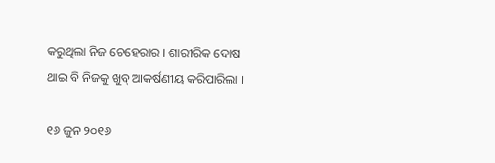କରୁଥିଲା ନିଜ ଚେହେରାର । ଶାରୀରିକ ଦୋଷ ଥାଇ ବି ନିଜକୁ ଖୁବ୍ ଆକର୍ଷଣୀୟ କରିପାରିଲା ।

୧୬ ଜୁନ ୨୦୧୬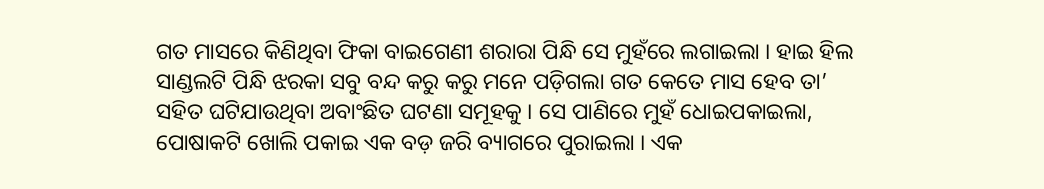ଗତ ମାସରେ କିଣିଥିବା ଫିକା ବାଇଗେଣୀ ଶରାରା ପିନ୍ଧି ସେ ମୁହଁରେ ଲଗାଇଲା । ହାଇ ହିଲ ସାଣ୍ଡଲଟି ପିନ୍ଧି ଝରକା ସବୁ ବନ୍ଦ କରୁ କରୁ ମନେ ପଡ଼ିଗଲା ଗତ କେତେ ମାସ ହେବ ତା’ ସହିତ ଘଟିଯାଉଥିବା ଅବାଂଛିତ ଘଟଣା ସମୂହକୁ । ସେ ପାଣିରେ ମୁହଁ ଧୋଇପକାଇଲା, ପୋଷାକଟି ଖୋଲି ପକାଇ ଏକ ବଡ଼ ଜରି ବ୍ୟାଗରେ ପୁରାଇଲା । ଏକ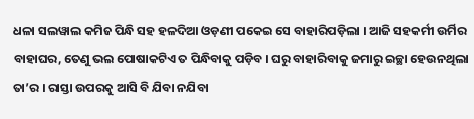ଧଳା ସଲୱାଲ କମିଜ ପିନ୍ଧି ସହ ହଳଦିଆ ଓଡ଼ଣୀ ପକେଇ ସେ ବାହାରିପଡ଼ିଲା । ଆଜି ସହକର୍ମୀ ଉର୍ମିର ବାହାଘର, ତେଣୁ ଭଲ ପୋଷାକଟିଏ ତ ପିନ୍ଧିବାକୁ ପଡ଼ିବ । ଘରୁ ବାହାରିବାକୁ ଜମାରୁ ଇଚ୍ଛା ହେଉନଥିଲା ତା’ର । ରାସ୍ତା ଉପରକୁ ଆସି ବି ଯିବା ନଯିବା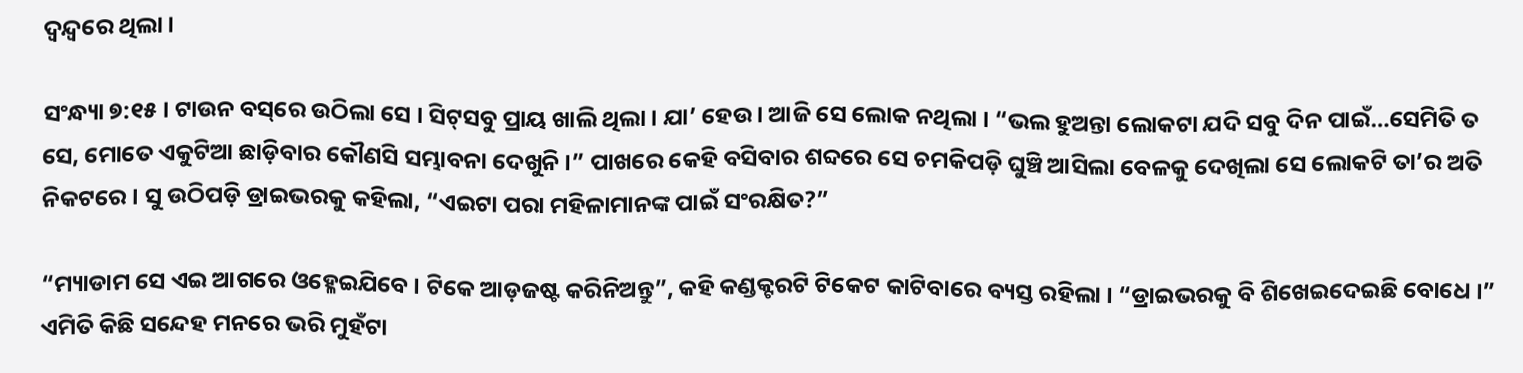ଦ୍ୱନ୍ଦ୍ୱରେ ଥିଲା ।

ସଂନ୍ଧ୍ୟା ୭:୧୫ । ଟାଉନ ବସ୍‌ରେ ଉଠିଲା ସେ । ସିଟ୍‌ସବୁ ପ୍ରାୟ ଖାଲି ଥିଲା । ଯା’ ହେଉ । ଆଜି ସେ ଲୋକ ନଥିଲା । “ଭଲ ହୁଅନ୍ତା ଲୋକଟା ଯଦି ସବୁ ଦିନ ପାଇଁ…ସେମିତି ତ ସେ, ମୋତେ ଏକୁଟିଆ ଛାଡ଼ିବାର କୌଣସି ସମ୍ଭାବନା ଦେଖୁନି ।” ପାଖରେ କେହି ବସିବାର ଶବ୍ଦରେ ସେ ଚମକିପଡ଼ି ଘୁଞ୍ଚି ଆସିଲା ବେଳକୁ ଦେଖିଲା ସେ ଲୋକଟି ତା’ର ଅତି ନିକଟରେ । ସୁ ଉଠିପଡ଼ି ଡ୍ରାଇଭରକୁ କହିଲା, “ଏଇଟା ପରା ମହିଳାମାନଙ୍କ ପାଇଁ ସଂରକ୍ଷିତ?”

“ମ୍ୟାଡାମ ସେ ଏଇ ଆଗରେ ଓହ୍ଳେଇଯିବେ । ଟିକେ ଆଡ଼ଜଷ୍ଟ କରିନିଅନ୍ତୁ”, କହି କଣ୍ଡକ୍ଟରଟି ଟିକେଟ କାଟିବାରେ ବ୍ୟସ୍ତ ରହିଲା । “ଡ୍ରାଇଭରକୁ ବି ଶିଖେଇଦେଇଛି ବୋଧେ ।” ଏମିତି କିଛି ସନ୍ଦେହ ମନରେ ଭରି ମୁହଁଟା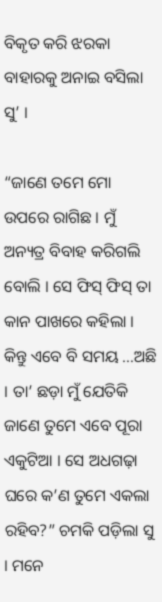ବିକୃତ କରି ଝରକା ବାହାରକୁ ଅନାଇ ବସିଲା ସୁ’ ।

“ଜାଣେ ତମେ ମୋ ଉପରେ ରାଗିଛ । ମୁଁ ଅନ୍ୟତ୍ର ବିବାହ କରିଗଲି ବୋଲି । ସେ ଫିସ୍ ଫିସ୍ ତା କାନ ପାଖରେ କହିଲା । କିନ୍ତୁ ଏବେ ବି ସମୟ …ଅଛି । ତା’ ଛଡ଼ା ମୁଁ ଯେତିକି ଜାଣେ ତୁମେ ଏବେ ପୂରା ଏକୁଟିଆ । ସେ ଅଧଗଢ଼ା ଘରେ କ’ଣ ତୁମେ ଏକଲା ରହିବ?” ଚମକି ପଡ଼ିଲା ସୁ । ମନେ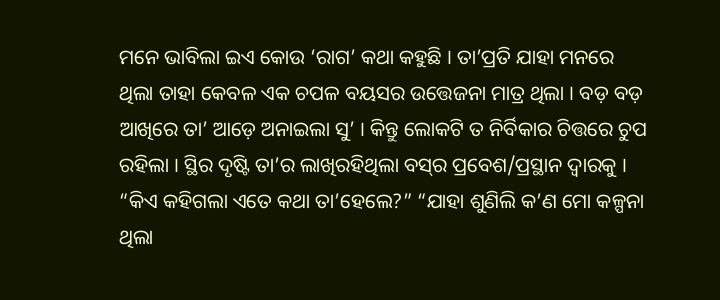ମନେ ଭାବିଲା ଇଏ କୋଉ ‘ରାଗ’ କଥା କହୁଛି । ତା’ପ୍ରତି ଯାହା ମନରେ ଥିଲା ତାହା କେବଳ ଏକ ଚପଳ ବୟସର ଉତ୍ତେଜନା ମାତ୍ର ଥିଲା । ବଡ଼ ବଡ଼ ଆଖିରେ ତା’ ଆଡ଼େ ଅନାଇଲା ସୁ’ । କିନ୍ତୁ ଲୋକଟି ତ ନିର୍ବିକାର ଚିତ୍ତରେ ଚୁପ ରହିଲା । ସ୍ଥିର ଦୃଷ୍ଟି ତା’ର ଲାଖିରହିଥିଲା ବସ୍‌ର ପ୍ରବେଶ/ପ୍ରସ୍ଥାନ ଦ୍ୱାରକୁ । “କିଏ କହିଗଲା ଏତେ କଥା ତା’ହେଲେ?” “ଯାହା ଶୁଣିଲି କ’ଣ ମୋ କଳ୍ପନା ଥିଲା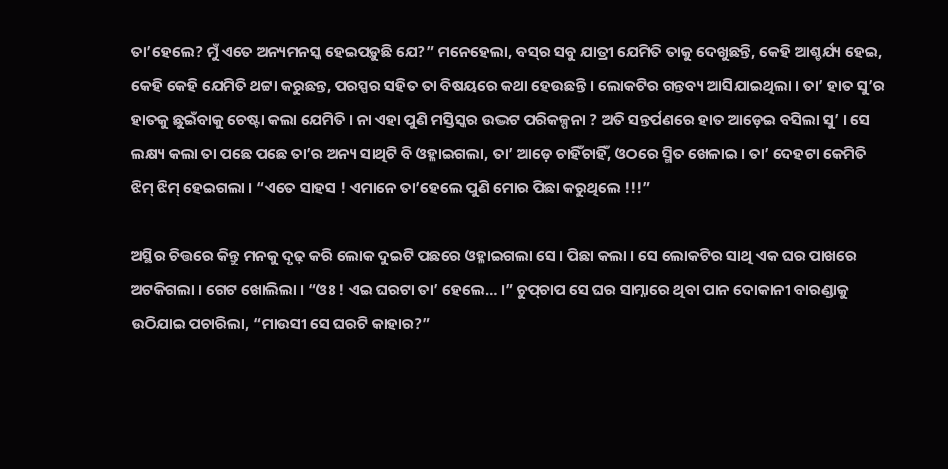ତା’ହେଲେ? ମୁଁ ଏତେ ଅନ୍ୟମନସ୍କ ହେଇପଡ଼ୁଛି ଯେ?” ମନେହେଲା, ବସ୍‌ର ସବୁ ଯାତ୍ରୀ ଯେମିତି ତାକୁ ଦେଖୁଛନ୍ତି, କେହି ଆଶ୍ଚର୍ଯ୍ୟ ହେଇ, କେହି କେହି ଯେମିତି ଥଟ୍ଟା କରୁଛନ୍ତ, ପରସ୍ପର ସହିତ ତା ବିଷୟରେ କଥା ହେଉଛନ୍ତି । ଲୋକଟିର ଗନ୍ତବ୍ୟ ଆସିଯାଇଥିଲା । ତା’ ହାତ ସୁ’ର ହାତକୁ ଛୁଇଁବାକୁ ଚେଷ୍ଟା କଲା ଯେମିତି । ନା ଏହା ପୁଣି ମସ୍ତିସ୍କର ଉଦ୍ଭଟ ପରିକଳ୍ପନା ? ଅତି ସନ୍ତର୍ପଣରେ ହାତ ଆଡ଼େଇ ବସିଲା ସୁ’ । ସେ ଲକ୍ଷ୍ୟ କଲା ତା ପଛେ ପଛେ ତା’ର ଅନ୍ୟ ସାଥିଟି ବି ଓହ୍ଳାଇଗଲା, ତା’ ଆଡ଼େ ଚାହିଁଚାହିଁ, ଓଠରେ ସ୍ମିତ ଖେଳାଇ । ତା’ ଦେହଟା କେମିତି ଝିମ୍ ଝିମ୍ ହେଇଗଲା । “ଏତେ ସାହସ ! ଏମାନେ ତା’ହେଲେ ପୁଣି ମୋର ପିଛା କରୁଥିଲେ !!!”

ଅସ୍ଥିର ଚିତ୍ତରେ କିନ୍ତୁ ମନକୁ ଦୃଢ଼ କରି ଲୋକ ଦୁଇଟି ପଛରେ ଓହ୍ଳାଇଗଲା ସେ । ପିଛା କଲା । ସେ ଲୋକଟିର ସାଥି ଏକ ଘର ପାଖରେ ଅଟକିଗଲା । ଗେଟ ଖୋଲିଲା । “ଓଃ ! ଏଇ ଘରଟା ତା’ ହେଲେ… ।” ଚୁପ୍‌ଚାପ ସେ ଘର ସାମ୍ନାରେ ଥିବା ପାନ ଦୋକାନୀ ବାରଣ୍ଡାକୁ ଉଠିଯାଇ ପଚାରିଲା, “ମାଉସୀ ସେ ଘରଟି କାହାର?”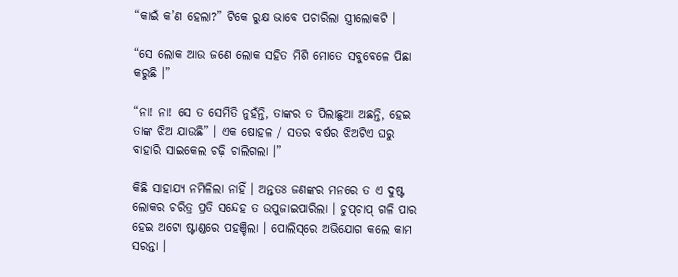“କାଇଁ କ’ଣ ହେଲା?” ଟିକେ ରୁକ୍ଷ ଭାବେ ପଚାରିଲା ସ୍ତ୍ରୀଲୋକଟି ।

“ସେ ଲୋକ ଆଉ ଜଣେ ଲୋକ ସହିତ ମିଶି ମୋତେ ସବୁବେଳେ ପିଛା କରୁଛି ।”

“ନା! ନା! ସେ ତ ସେମିତି ନୁହଁନ୍ତି, ତାଙ୍କର ତ ପିଲାଛୁଆ ଅଛନ୍ତି, ହେଇ ତାଙ୍କ ଝିଅ ଯାଉଛି” । ଏକ ଷୋହଳ / ସତର ବର୍ଷର ଝିଅଟିଏ ଘରୁ ବାହାରି ସାଇକେଲ ଚଢ଼ି ଚାଲିଗଲା ।”

କିଛି ସାହାଯ୍ୟ ନମିଳିଲା ନାହିଁ । ଅନ୍ତତଃ ଜଣଙ୍କର ମନରେ ତ ଏ ଦୁଷ୍ଟ ଲୋକର ଚରିତ୍ର ପ୍ରତି ସନ୍ଦେହ ତ ଉପୁଜାଇପାରିଲା । ଚୁପ୍‌ଚାପ୍ ଗଳି ପାର ହେଇ ଅଟୋ ଷ୍ଟାଣ୍ଡରେ ପହଞ୍ଚିଲା । ପୋଲିସ୍‌ରେ ଅଭିଯୋଗ କଲେ କାମ ସରନ୍ତା ।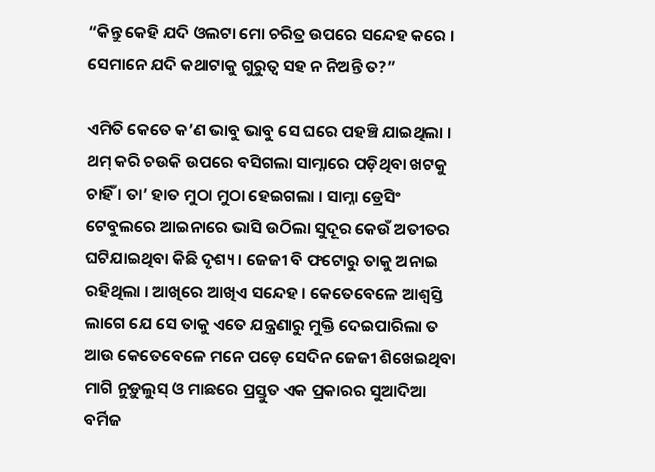“କିନ୍ତୁ କେହି ଯଦି ଓଲଟା ମୋ ଚରିତ୍ର ଉପରେ ସନ୍ଦେହ କରେ । ସେମାନେ ଯଦି କଥାଟାକୁ ଗୁରୁତ୍ୱ ସହ ନ ନିଅନ୍ତି ତ?”

ଏମିତି କେତେ କ’ଣ ଭାବୁ ଭାବୁ ସେ ଘରେ ପହଞ୍ଚି ଯାଇଥିଲା । ଥମ୍ କରି ଚଉକି ଉପରେ ବସିଗଲା ସାମ୍ନାରେ ପଡ଼ିଥିବା ଖଟକୁ ଚାହିଁ । ତା’ ହାତ ମୁଠା ମୁଠା ହେଇଗଲା । ସାମ୍ନା ଡ୍ରେସିଂ ଟେବୁଲରେ ଆଇନାରେ ଭାସି ଉଠିଲା ସୁଦୂର କେଉଁ ଅତୀତର ଘଟିଯାଇଥିବା କିଛି ଦୃଶ୍ୟ । ଜେଜୀ ବି ଫଟୋରୁ ତାକୁ ଅନାଇ ରହିଥିଲା । ଆଖିରେ ଆଖିଏ ସନ୍ଦେହ । କେତେବେଳେ ଆଶ୍ୱସ୍ତି ଲାଗେ ଯେ ସେ ତାକୁ ଏତେ ଯନ୍ତ୍ରଣାରୁ ମୁକ୍ତି ଦେଇପାରିଲା ତ ଆଉ କେତେବେଳେ ମନେ ପଡ଼େ ସେଦିନ ଜେଜୀ ଶିଖେଇଥିବା ମାଗି ନୁଡ଼ୁଲୁସ୍ ଓ ମାଛରେ ପ୍ରସ୍ତୁତ ଏକ ପ୍ରକାରର ସୁଆଦିଆ ବର୍ମିଜ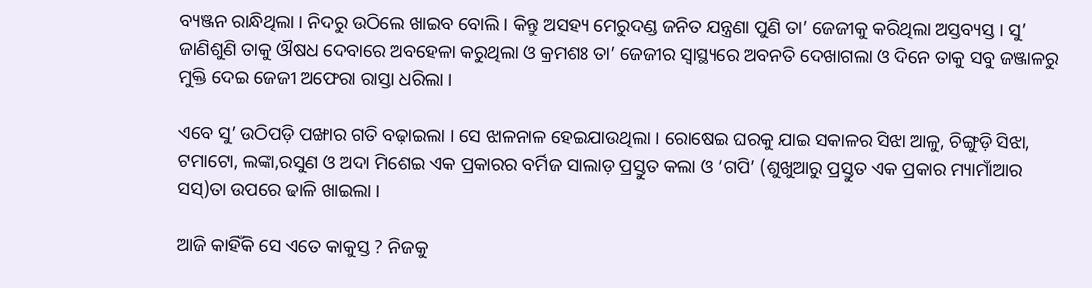ବ୍ୟଞ୍ଜନ ରାନ୍ଧିଥିଲା । ନିଦରୁ ଉଠିଲେ ଖାଇବ ବୋଲି । କିନ୍ତୁ ଅସହ୍ୟ ମେରୁଦଣ୍ଡ ଜନିତ ଯନ୍ତ୍ରଣା ପୁଣି ତା’ ଜେଜୀକୁ କରିଥିଲା ଅସ୍ତବ୍ୟସ୍ତ । ସୁ’ ଜାଣିଶୁଣି ତାକୁ ଔଷଧ ଦେବାରେ ଅବହେଳା କରୁଥିଲା ଓ କ୍ରମଶଃ ତା’ ଜେଜୀର ସ୍ୱାସ୍ଥ୍ୟରେ ଅବନତି ଦେଖାଗଲା ଓ ଦିନେ ତାକୁ ସବୁ ଜଞ୍ଜାଳରୁ ମୁକ୍ତି ଦେଇ ଜେଜୀ ଅଫେରା ରାସ୍ତା ଧରିଲା ।

ଏବେ ସୁ’ ଉଠିପଡ଼ି ପଙ୍ଖାର ଗତି ବଢ଼ାଇଲା । ସେ ଝାଳନାଳ ହେଇଯାଉଥିଲା । ରୋଷେଇ ଘରକୁ ଯାଇ ସକାଳର ସିଝା ଆଳୁ, ଚିଙ୍ଗୁଡ଼ି ସିଝା, ଟମାଟୋ, ଲଙ୍କା,ରସୁଣ ଓ ଅଦା ମିଶେଇ ଏକ ପ୍ରକାରର ବର୍ମିଜ ସାଲାଡ଼ ପ୍ରସ୍ତୁତ କଲା ଓ ‘ଗପି’ (ଶୁଖୁଆରୁ ପ୍ରସ୍ତୁତ ଏକ ପ୍ରକାର ମ୍ୟାମାଁଆର ସସ୍)ତା ଉପରେ ଢାଳି ଖାଇଲା ।

ଆଜି କାହିଁକି ସେ ଏତେ କାକୁସ୍ତ ? ନିଜକୁ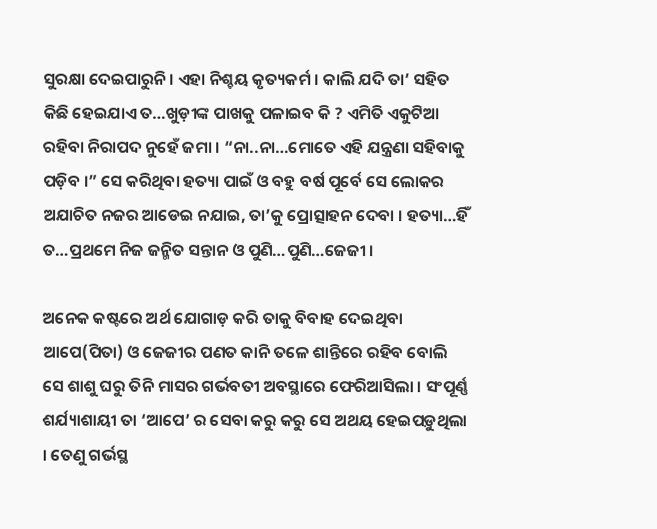ସୁରକ୍ଷା ଦେଇପାରୁନି । ଏହା ନିଶ୍ଚୟ କୃତ୍ୟକର୍ମ । କାଲି ଯଦି ତା’ ସହିତ କିଛି ହେଇଯାଏ ତ…ଖୁଡ଼ୀଙ୍କ ପାଖକୁ ପଳାଇବ କି ? ଏମିତି ଏକୁଟିଆ ରହିବା ନିରାପଦ ନୁହେଁ ଜମା । “ନା..ନା…ମୋତେ ଏହି ଯନ୍ତ୍ରଣା ସହିବାକୁ ପଡ଼ିବ ।” ସେ କରିଥିବା ହତ୍ୟା ପାଇଁ ଓ ବହୁ ବର୍ଷ ପୂର୍ବେ ସେ ଲୋକର ଅଯାଚିତ ନଜର ଆଡେଇ ନଯାଇ, ତା’କୁ ପ୍ରୋତ୍ସାହନ ଦେବା । ହତ୍ୟା…ହିଁ ତ…ପ୍ରଥମେ ନିଜ ଜନ୍ମିତ ସନ୍ତାନ ଓ ପୁଣି…ପୁଣି…ଜେଜୀ ।

ଅନେକ କଷ୍ଟରେ ଅର୍ଥ ଯୋଗାଡ଼ କରି ତାକୁ ବିବାହ ଦେଇଥିବା ଆପେ(ପିତା) ଓ ଜେଜୀର ପଣତ କାନି ତଳେ ଶାନ୍ତିରେ ରହିବ ବୋଲି ସେ ଶାଶୁ ଘରୁ ତିନି ମାସର ଗର୍ଭବତୀ ଅବସ୍ଥାରେ ଫେରିଆସିଲା । ସଂପୂର୍ଣ୍ଣ ଶର୍ଯ୍ୟାଶାୟୀ ତା ‘ଆପେ’ ର ସେବା କରୁ କରୁ ସେ ଅଥୟ ହେଇପଡ଼ୁଥିଲା । ତେଣୁ ଗର୍ଭସ୍ଥ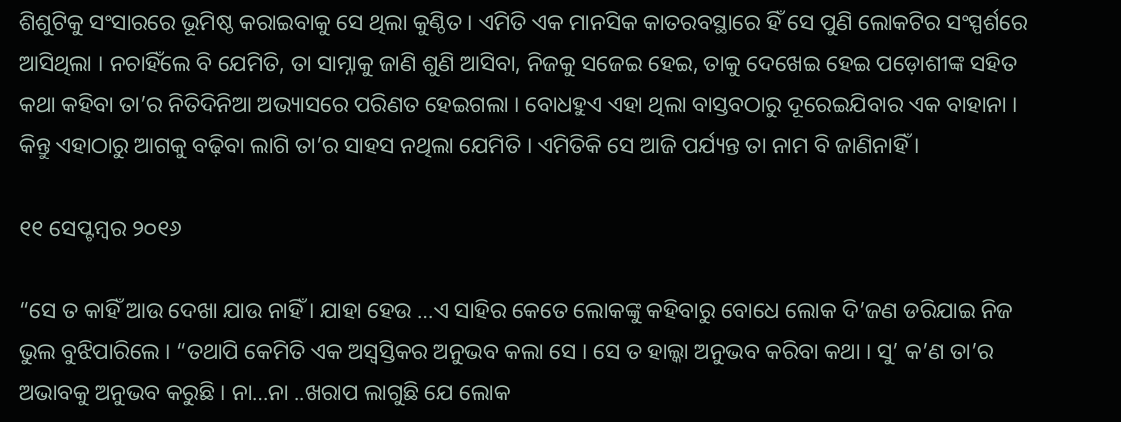ଶିଶୁଟିକୁ ସଂସାରରେ ଭୂମିଷ୍ଠ କରାଇବାକୁ ସେ ଥିଲା କୁଣ୍ଠିତ । ଏମିତି ଏକ ମାନସିକ କାତରବସ୍ଥାରେ ହିଁ ସେ ପୁଣି ଲୋକଟିର ସଂସ୍ପର୍ଶରେ ଆସିଥିଲା । ନଚାହିଁଲେ ବି ଯେମିତି, ତା ସାମ୍ନାକୁ ଜାଣି ଶୁଣି ଆସିବା, ନିଜକୁ ସଜେଇ ହେଇ, ତାକୁ ଦେଖେଇ ହେଇ ପଡ଼ୋଶୀଙ୍କ ସହିତ କଥା କହିବା ତା’ର ନିତିଦିନିଆ ଅଭ୍ୟାସରେ ପରିଣତ ହେଇଗଲା । ବୋଧହୁଏ ଏହା ଥିଲା ବାସ୍ତବଠାରୁ ଦୂରେଇଯିବାର ଏକ ବାହାନା । କିନ୍ତୁ ଏହାଠାରୁ ଆଗକୁ ବଢ଼ିବା ଲାଗି ତା’ର ସାହସ ନଥିଲା ଯେମିତି । ଏମିତିକି ସେ ଆଜି ପର୍ଯ୍ୟନ୍ତ ତା ନାମ ବି ଜାଣିନାହିଁ ।

୧୧ ସେପ୍ଟମ୍ବର ୨୦୧୬

“ସେ ତ କାହିଁ ଆଉ ଦେଖା ଯାଉ ନାହିଁ । ଯାହା ହେଉ …ଏ ସାହିର କେତେ ଲୋକଙ୍କୁ କହିବାରୁ ବୋଧେ ଲୋକ ଦି’ଜଣ ଡରିଯାଇ ନିଜ ଭୁଲ ବୁଝିପାରିଲେ । “ତଥାପି କେମିତି ଏକ ଅସ୍ୱସ୍ତିକର ଅନୁଭବ କଲା ସେ । ସେ ତ ହାଲ୍କା ଅନୁଭବ କରିବା କଥା । ସୁ’ କ’ଣ ତା’ର ଅଭାବକୁ ଅନୁଭବ କରୁଛି । ନା…ନା ..ଖରାପ ଲାଗୁଛି ଯେ ଲୋକ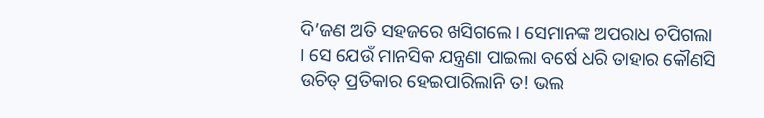ଦି’ଜଣ ଅତି ସହଜରେ ଖସିଗଲେ । ସେମାନଙ୍କ ଅପରାଧ ଚପିଗଲା । ସେ ଯେଉଁ ମାନସିକ ଯନ୍ତ୍ରଣା ପାଇଲା ବର୍ଷେ ଧରି ତାହାର କୌଣସି ଉଚିତ୍ ପ୍ରତିକାର ହେଇପାରିଲାନି ତ! ଭଲ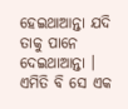ହେଇଥାଆନ୍ତା ଯଦି ତାକୁ ପାନେ ଦେଇଥାଆନ୍ତା । ଏମିତି ବି ସେ ଏକ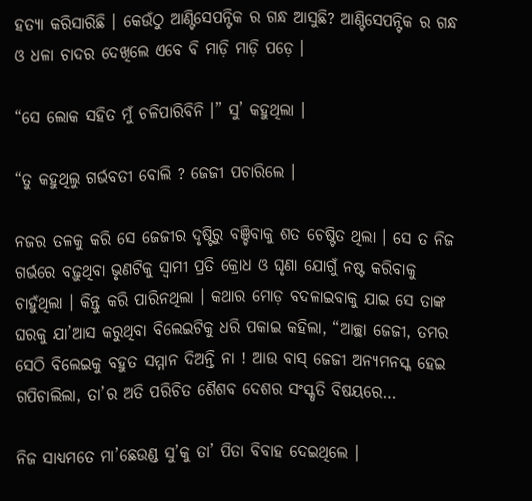ହତ୍ୟା କରିସାରିଛି । କେଉଁଠୁ ଆଣ୍ଟିସେପନ୍ଟିକ ର ଗନ୍ଧ ଆସୁଛି? ଆଣ୍ଟିସେପନ୍ଟିକ ର ଗନ୍ଧ ଓ ଧଳା ଚାଦର ଦେଖିଲେ ଏବେ ବି ମାଡ଼ି ମାଡ଼ି ପଡ଼େ ।

“ସେ ଲୋକ ସହିତ ମୁଁ ଚଳିପାରିବିନି ।” ସୁ’ କହୁଥିଲା ।

“ତୁ କହୁଥିଲୁ ଗର୍ଭବତୀ ବୋଲି ? ଜେଜୀ ପଚାରିଲେ ।

ନଜର ତଳକୁ କରି ସେ ଜେଜୀର ଦୃଷ୍ଟିରୁ ବଞ୍ଚିବାକୁ ଶତ ଚେଷ୍ଟିତ ଥିଲା । ସେ ତ ନିଜ ଗର୍ଭରେ ବଢ଼ୁଥିବା ଭୃଣଟିକୁ ସ୍ୱାମୀ ପ୍ରତି କ୍ରୋଧ ଓ ଘୃଣା ଯୋଗୁଁ ନଷ୍ଟ କରିବାକୁ ଚାହୁଁଥିଲା । କିନ୍ତୁ କରି ପାରିନଥିଲା । କଥାର ମୋଡ଼ ବଦଳାଇବାକୁ ଯାଇ ସେ ତାଙ୍କ ଘରକୁ ଯା’ଆସ କରୁଥିବା ବିଲେଇଟିକୁ ଧରି ପକାଇ କହିଲା, “ଆଚ୍ଛା ଜେଜୀ, ତମର ସେଠି ବିଲେଇକୁ ବହୁତ ସମ୍ମାନ ଦିଅନ୍ତି ନା ! ଆଉ ବାସ୍ ଜେଜୀ ଅନ୍ୟମନସ୍କ ହେଇ ଗପିଚାଲିଲା, ତା’ର ଅତି ପରିଚିତ ଶୈଶବ ଦେଶର ସଂସ୍କୃତି ବିଷୟରେ…

ନିଜ ସାଧ୍ୟମତେ ମା’ଛେଉଣ୍ଡ ସୁ’କୁ ତା’ ପିତା ବିବାହ ଦେଇଥିଲେ ।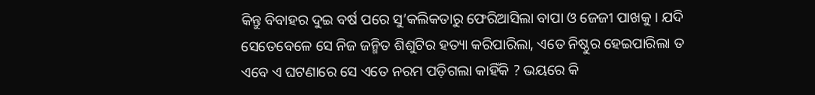କିନ୍ତୁ ବିବାହର ଦୁଇ ବର୍ଷ ପରେ ସୁ’କଲିକତାରୁ ଫେରିଆସିଲା ବାପା ଓ ଜେଜୀ ପାଖକୁ । ଯଦି ସେତେବେଳେ ସେ ନିଜ ଜନ୍ମିତ ଶିଶୁଟିର ହତ୍ୟା କରିପାରିଲା, ଏତେ ନିଷ୍ଠୁର ହେଇପାରିଲା ତ ଏବେ ଏ ଘଟଣାରେ ସେ ଏତେ ନରମ ପଡ଼ିଗଲା କାହିଁକି ? ଭୟରେ କି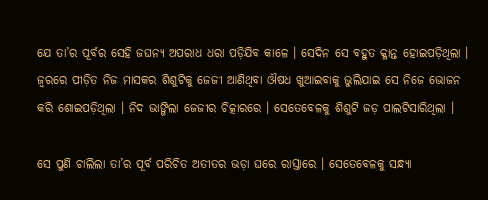ଯେ ତା’ର ପୂର୍ବର ସେହି ଜଘନ୍ୟ ଅପରାଧ ଧରା ପଡ଼ିଯିବ କାଳେ । ସେଦିନ ସେ ବହୁତ କ୍ଳାନ୍ତ ହୋଇପଡ଼ିଥିଲା । ଜ୍ୱରରେ ପୀଡ଼ିତ ନିଜ ମାସକର ଶିଶୁଟିକୁ ଜେଜୀ ଆଣିଥିବା ଔଷଧ ଖୁଆଇବାକୁ ଭୁଲିଯାଇ ସେ ନିଜେ ଭୋଜନ କରି ଶୋଇପଡ଼ିଥିଲା । ନିଦ ଭାଙ୍ଗିଲା ଜେଜୀର ଚିତ୍କାରରେ । ସେତେବେଳକୁ ଶିଶୁଟି ଜଡ଼ ପାଲଟିସାରିଥିଲା ।

ସେ ପୁଣି ଚାଲିଲା ତା’ର ପୂର୍ବ ପରିଚିତ ଅତୀତର ଭଡ଼ା ଘରେ ରାସ୍ତାରେ । ସେତେବେଳକୁ ସନ୍ଧ୍ୟା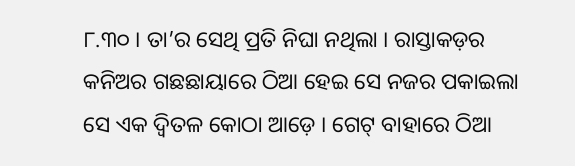୮.୩୦ । ତା’ର ସେଥି ପ୍ରତି ନିଘା ନଥିଲା । ରାସ୍ତାକଡ଼ର କନିଅର ଗଛଛାୟାରେ ଠିଆ ହେଇ ସେ ନଜର ପକାଇଲା ସେ ଏକ ଦ୍ୱିତଳ କୋଠା ଆଡ଼େ । ଗେଟ୍‌ ବାହାରେ ଠିଆ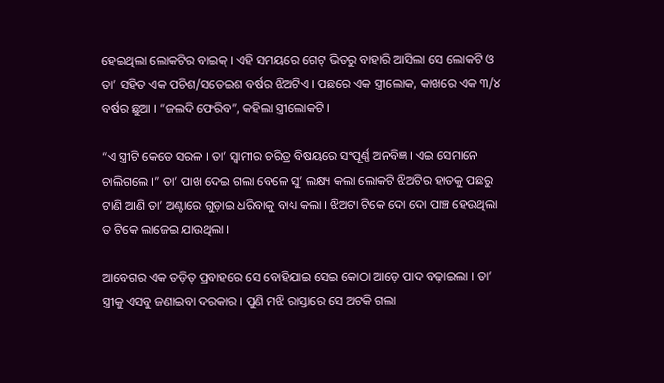ହେଇଥିଲା ଲୋକଟିର ବାଇକ୍ । ଏହି ସମୟରେ ଗେଟ୍ ଭିତରୁ ବାହାରି ଆସିଲା ସେ ଲୋକଟି ଓ ତା’ ସହିତ ଏକ ପଚିଶ/ସତେଇଶ ବର୍ଷର ଝିଅଟିଏ । ପଛରେ ଏକ ସ୍ତ୍ରୀଲୋକ, କାଖରେ ଏକ ୩/୪ ବର୍ଷର ଛୁଆ । “ଜଲଦି ଫେରିବ”, କହିଲା ସ୍ତ୍ରୀଲୋକଟି ।

“ଏ ସ୍ତ୍ରୀଟି କେତେ ସରଳ । ତା’ ସ୍ୱାମୀର ଚରିତ୍ର ବିଷୟରେ ସଂପୂର୍ଣ୍ଣ ଅନବିଜ୍ଞ । ଏଇ ସେମାନେ ଚାଲିଗଲେ ।” ତା’ ପାଖ ଦେଇ ଗଲା ବେଳେ ସୁ’ ଲକ୍ଷ୍ୟ କଲା ଲୋକଟି ଝିଅଟିର ହାତକୁ ପଛରୁ ଟାଣି ଆଣି ତା’ ଅଣ୍ଟାରେ ଗୁଡ଼ାଇ ଧରିବାକୁ ବାଧ୍ୟ କଲା । ଝିଅଟା ଟିକେ ଦୋ ଦୋ ପାଞ୍ଚ ହେଉଥିଲା ତ ଟିକେ ଲାଜେଇ ଯାଉଥିଲା ।

ଆବେଗର ଏକ ତଡ଼ିତ୍ ପ୍ରବାହରେ ସେ ବୋହିଯାଇ ସେଇ କୋଠା ଆଡ଼େ ପାଦ ବଢ଼ାଇଲା । ତା’ ସ୍ତ୍ରୀକୁ ଏସବୁ ଜଣାଇବା ଦରକାର । ପୁଣି ମଝି ରାସ୍ତାରେ ସେ ଅଟକି ଗଲା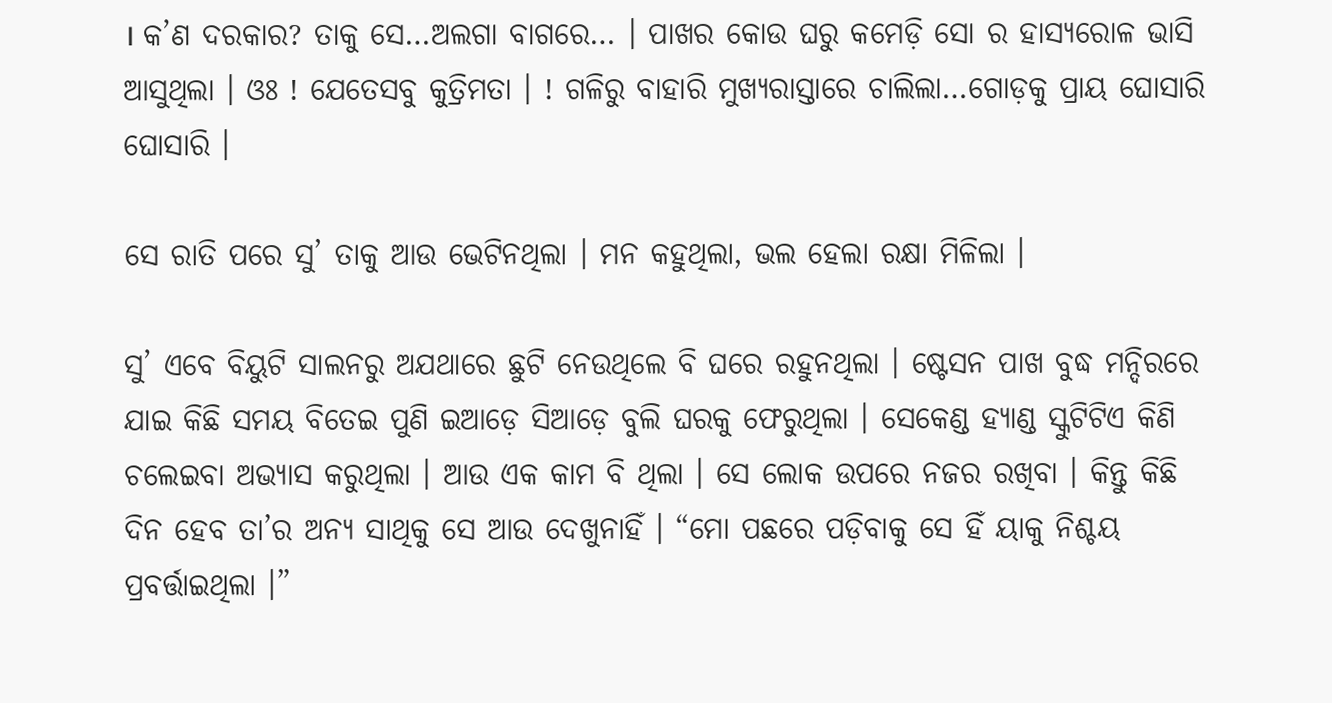। କ’ଣ ଦରକାର? ତାକୁ ସେ…ଅଲଗା ବାଗରେ… । ପାଖର କୋଉ ଘରୁ କମେଡ଼ି ସୋ ର ହାସ୍ୟରୋଳ ଭାସି ଆସୁଥିଲା । ଓଃ ! ଯେତେସବୁ କୁତ୍ରିମତା । ! ଗଳିରୁ ବାହାରି ମୁଖ୍ୟରାସ୍ତାରେ ଚାଲିଲା…ଗୋଡ଼କୁ ପ୍ରାୟ ଘୋସାରି ଘୋସାରି ।

ସେ ରାତି ପରେ ସୁ’ ତାକୁ ଆଉ ଭେଟିନଥିଲା । ମନ କହୁଥିଲା, ଭଲ ହେଲା ରକ୍ଷା ମିଳିଲା ।

ସୁ’ ଏବେ ବିୟୁଟି ସାଲନରୁ ଅଯଥାରେ ଛୁଟି ନେଉଥିଲେ ବି ଘରେ ରହୁନଥିଲା । ଷ୍ଟେସନ ପାଖ ବୁଦ୍ଧ ମନ୍ଦିରରେ ଯାଇ କିଛି ସମୟ ବିତେଇ ପୁଣି ଇଆଡ଼େ ସିଆଡ଼େ ବୁଲି ଘରକୁ ଫେରୁଥିଲା । ସେକେଣ୍ଡ ହ୍ୟାଣ୍ଡ ସ୍କୁଟିଟିଏ କିଣି ଚଲେଇବା ଅଭ୍ୟାସ କରୁଥିଲା । ଆଉ ଏକ କାମ ବି ଥିଲା । ସେ ଲୋକ ଉପରେ ନଜର ରଖିବା । କିନ୍ତୁ କିଛି ଦିନ ହେବ ତା’ର ଅନ୍ୟ ସାଥିକୁ ସେ ଆଉ ଦେଖୁନାହିଁ । “ମୋ ପଛରେ ପଡ଼ିବାକୁ ସେ ହିଁ ୟାକୁ ନିଶ୍ଚୟ ପ୍ରବର୍ତ୍ତାଇଥିଲା ।”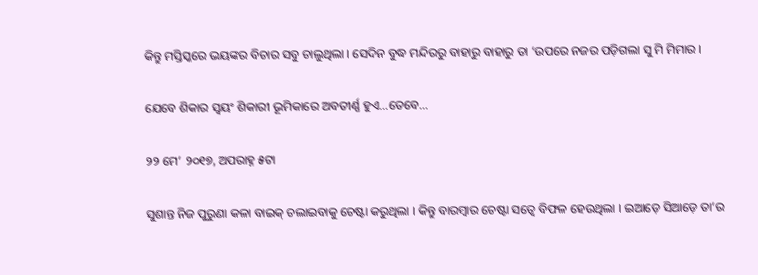କିନ୍ତୁ ମସ୍ତିସ୍କରେ ଭୟଙ୍କର ବିଚାର ସବୁ ଚାଲୁଥିଲା । ସେଦିନ ବୁଦ୍ଧ ମନ୍ଦିରରୁ ବାହାରୁ ବାହାରୁ ତା ‘ଉପରେ ନଜର ପଡ଼ିଗଲା ସୁ ମି ମିମାର ।

ଯେବେ ଶିକାର ସ୍ୱୟଂ ଶିକାରୀ ଭୂମିକାରେ ଅବତୀର୍ଣ୍ଣ ହୁଏ…ତେବେ…

୨୨ ମେ’ ୨୦୧୭, ଅପରାହ୍ନ ୫ଟା

ସୁଶାନ୍ତ ନିଜ ପୁରୁଣା କଳା ବାଇକ୍ ଚଲାଇବାକୁ ଚେଷ୍ଟା କରୁଥିଲା । କିନ୍ତୁ ବାରମ୍ବାର ଚେଷ୍ଟା ସତ୍ୱେ ବିଫଳ ହେଉଥିଲା । ଇଆଡ଼େ ସିଆଡ଼େ ତା’ର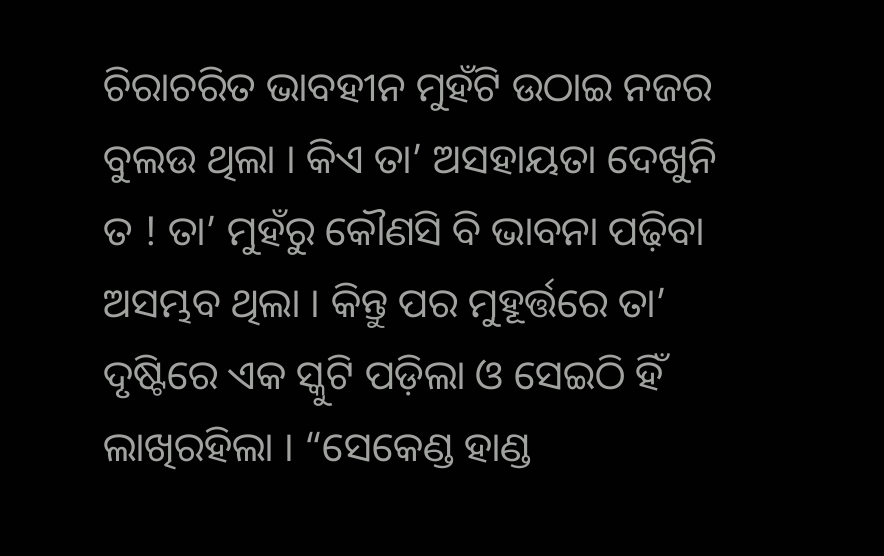ଚିରାଚରିତ ଭାବହୀନ ମୁହଁଟି ଉଠାଇ ନଜର ବୁଲଉ ଥିଲା । କିଏ ତା’ ଅସହାୟତା ଦେଖୁନି ତ ! ତା’ ମୁହଁରୁ କୌଣସି ବି ଭାବନା ପଢ଼ିବା ଅସମ୍ଭବ ଥିଲା । କିନ୍ତୁ ପର ମୁହୂର୍ତ୍ତରେ ତା’ ଦୃଷ୍ଟିରେ ଏକ ସ୍କୁଟି ପଡ଼ିଲା ଓ ସେଇଠି ହିଁ ଲାଖିରହିଲା । “ସେକେଣ୍ଡ ହାଣ୍ଡ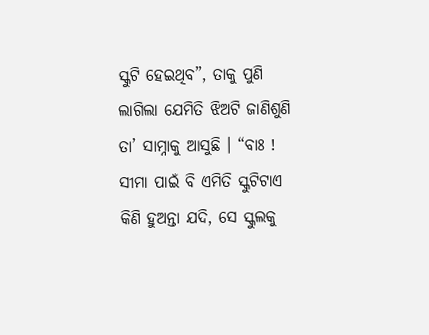ସ୍କୁଟି ହେଇଥିବ”, ତାକୁ ପୁଣି ଲାଗିଲା ଯେମିତି ଝିଅଟି ଜାଣିଶୁଣି ତା’ ସାମ୍ନାକୁ ଆସୁଛି । “ବାଃ ! ସୀମା ପାଇଁ ବି ଏମିତି ସ୍କୁଟିଟାଏ କିଣି ହୁଅନ୍ତା ଯଦି, ସେ ସ୍କୁଲକୁ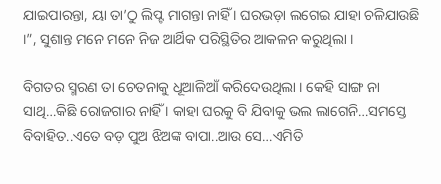ଯାଇପାରନ୍ତା, ୟା ତା’ଠୁ ଲିପ୍ଟ ମାଗନ୍ତା ନାହିଁ । ଘରଭଡ଼ା ଲଗେଇ ଯାହା ଚଳିଯାଉଛି ।”, ସୁଶାନ୍ତ ମନେ ମନେ ନିଜ ଆର୍ଥିକ ପରିସ୍ଥିତିର ଆକଳନ କରୁଥିଲା ।

ବିଗତର ସ୍ମରଣ ତା ଚେତନାକୁ ଧୂଆଳିଆଁ କରିଦେଉଥିଲା । କେହି ସାଙ୍ଗ ନା ସାଥି…କିଛି ରୋଜଗାର ନାହିଁ । କାହା ଘରକୁ ବି ଯିବାକୁ ଭଲ ଲାଗେନି…ସମସ୍ତେ ବିବାହିତ..ଏତେ ବଡ଼ ପୁଅ ଝିଅଙ୍କ ବାପା..ଆଉ ସେ…ଏମିତି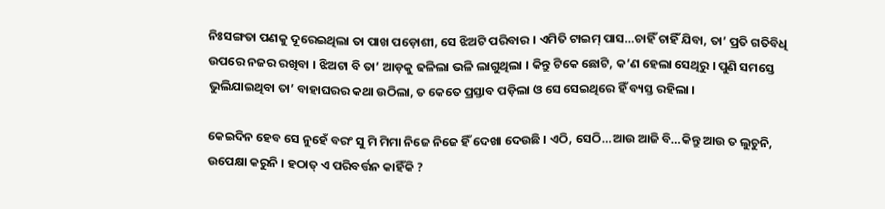ନିଃସଙ୍ଗତା ପଣକୁ ଦୂରେଇଥିଲା ତା ପାଖ ପଡ଼ୋଶୀ, ସେ ଝିଅଟି ପରିବାର । ଏମିତି ଟାଇମ୍‌ ପାସ…ଚାହିଁ ଚାହିଁ ଯିବା, ତା’ ପ୍ରତି ଗତିବିଧି ଉପରେ ନଜର ରଖିବା । ଝିଅଟା ବି ତା’ ଆଡ଼କୁ ଢଳିଲା ଭଳି ଲାଗୁଥିଲା । କିନ୍ତୁ ଟିକେ ଛୋଟି, କ’ଣ ହେଲା ସେଥିରୁ । ପୁଣି ସମସ୍ତେ ଭୁଲିଯାଇଥିବା ତା’ ବାହାଘରର କଥା ଉଠିଲା, ତ କେତେ ପ୍ରସ୍ତାବ ପଡ଼ିଲା ଓ ସେ ସେଇଥିରେ ହିଁ ବ୍ୟସ୍ତ ରହିଲା ।

କେଇଦିନ ହେବ ସେ ନୁହେଁ ବରଂ ସୁ ମି ମିମା ନିଜେ ନିଜେ ହିଁ ଦେଖା ଦେଉଛି । ଏଠି, ସେଠି…ଆଉ ଆଜି ବି…କିନ୍ତୁ ଆଉ ତ ଲୁଚୁନି, ଉପେକ୍ଷା କରୁନି । ହଠାତ୍ ଏ ପରିବର୍ତ୍ତନ କାହିଁକି ?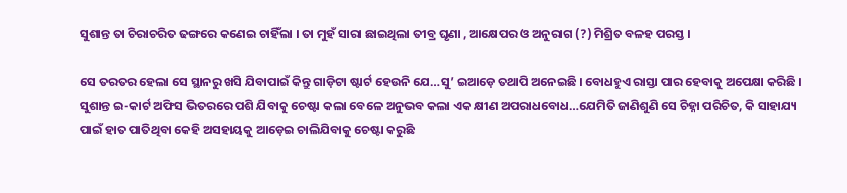ସୁଶାନ୍ତ ତା ଚିରାଚରିତ ଢଙ୍ଗରେ କଣେଇ ଚାହିଁଲା । ତା ମୁହଁ ସାରା ଛାଇଥିଲା ତୀବ୍ର ଘୃଣା , ଆକ୍ଷେପର ଓ ଅନୁରାଗ (?) ମିଶ୍ରିତ ବଳହ ପରସ୍ତ ।

ସେ ତରତର ହେଲା ସେ ସ୍ଥାନରୁ ଖସି ଯିବାପାଇଁ କିନ୍ତୁ ଗାଡ଼ିଟା ଷ୍ଟାର୍ଟ ହେଉନି ଯେ…ସୁ’ ଇଆଡ଼େ ତଥାପି ଅନେଇଛି । ବୋଧହୁଏ ରାସ୍ତା ପାର ହେବାକୁ ଅପେକ୍ଷା କରିଛି । ସୁଶାନ୍ତ ଇ-କାର୍ଟ ଅଫିସ ଭିତରରେ ପଶି ଯିବାକୁ ଚେଷ୍ଟା କଲା ବେଳେ ଅନୁଭବ କଲା ଏକ କ୍ଷୀଣ ଅପରାଧବୋଧ…ଯେମିତି ଜାଣିଶୁଣି ସେ ଚିହ୍ନା ପରିଚିତ, କି ସାହାଯ୍ୟ ପାଇଁ ହାତ ପାତିଥିବା କେହି ଅସହାୟକୁ ଆଡ଼େଇ ଚାଲିଯିବାକୁ ଚେଷ୍ଟା କରୁଛି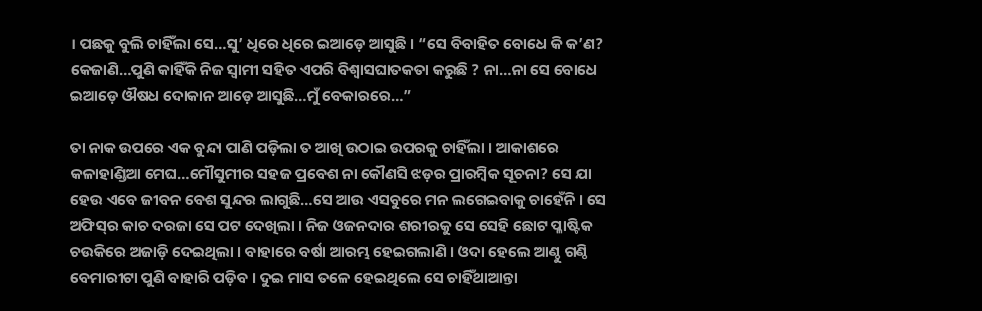। ପଛକୁ ବୁଲି ଚାହିଁଲା ସେ…ସୁ’ ଧିରେ ଧିରେ ଇଆଡ଼େ ଆସୁଛି । “ସେ ବିବାହିତ ବୋଧେ କି କ’ଣ? କେଜାଣି…ପୁଣି କାହିଁକି ନିଜ ସ୍ୱାମୀ ସହିତ ଏପରି ବିଶ୍ୱାସଘାତକତା କରୁଛି ? ନା…ନା ସେ ବୋଧେ ଇଆଡ଼େ ଔଷଧ ଦୋକାନ ଆଡ଼େ ଆସୁଛି…ମୁଁ ବେକାରରେ…”

ତା ନାକ ଉପରେ ଏକ ବୁନ୍ଦା ପାଣି ପଡ଼ିଲା ତ ଆଖି ଉଠାଇ ଉପରକୁ ଚାହିଁଲା । ଆକାଶରେ କଳାହାଣ୍ଡିଆ ମେଘ…ମୌସୁମୀର ସହଜ ପ୍ରବେଶ ନା କୌଣସି ଝଡ଼ର ପ୍ରାରମ୍ବିକ ସୂଚନା? ସେ ଯା ହେଉ ଏବେ ଜୀବନ ବେଶ ସୁନ୍ଦର ଲାଗୁଛି…ସେ ଆଉ ଏସବୁରେ ମନ ଲଗେଇବାକୁ ଚାହେଁନି । ସେ ଅଫିସ୍‌ର କାଚ ଦରଜା ସେ ପଟ ଦେଖିଲା । ନିଜ ଓଜନଦାର ଶରୀରକୁ ସେ ସେହି ଛୋଟ ପ୍ଳାଷ୍ଟିକ ଚଉକିରେ ଅଜାଡ଼ି ଦେଇଥିଲା । ବାହାରେ ବର୍ଷା ଆରମ୍ଭ ହେଇଗଲାଣି । ଓଦା ହେଲେ ଆଣ୍ଠୁ ଗଣ୍ଠି ବେମାରୀଟା ପୁଣି ବାହାରି ପଡ଼ିବ । ଦୁଇ ମାସ ତଳେ ହେଇଥିଲେ ସେ ଚାହିଁଥାଆନ୍ତା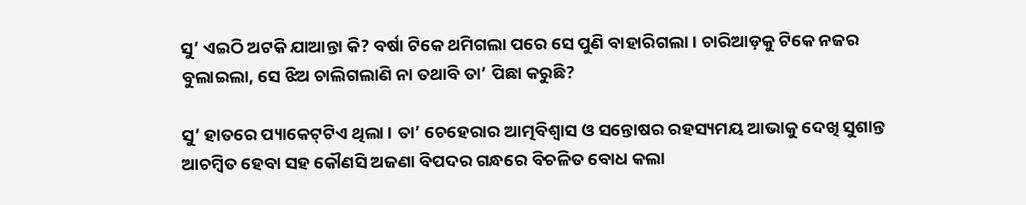ସୁ’ ଏଇଠି ଅଟକି ଯାଆନ୍ତା କି? ବର୍ଷା ଟିକେ ଥମିଗଲା ପରେ ସେ ପୁଣି ବାହାରିଗଲା । ଚାରିଆଡ଼କୁ ଟିକେ ନଜର ବୁଲାଇଲା, ସେ ଝିଅ ଚାଲିଗଲାଣି ନା ତଥାବି ତା’ ପିଛା କରୁଛି?

ସୁ’ ହାତରେ ପ୍ୟାକେଟ୍‌ଟିଏ ଥିଲା । ତା’ ଚେହେରାର ଆତ୍ମବିଶ୍ୱାସ ଓ ସନ୍ତୋଷର ରହସ୍ୟମୟ ଆଭାକୁ ଦେଖି ସୁଶାନ୍ତ ଆଚମ୍ବିତ ହେବା ସହ କୌଣସି ଅଜଣା ବିପଦର ଗନ୍ଧରେ ବିଚଳିତ ବୋଧ କଲା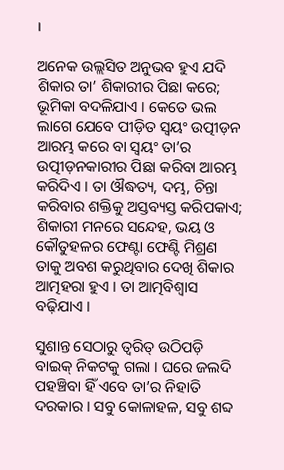।

ଅନେକ ଉଲ୍ଲସିତ ଅନୁଭବ ହୁଏ ଯଦି ଶିକାର ତା’ ଶିକାରୀର ପିଛା କରେ; ଭୂମିକା ବଦଳିଯାଏ । କେତେ ଭଲ ଲାଗେ ଯେବେ ପୀଡ଼ିତ ସ୍ୱୟଂ ଉତ୍ପୀଡ଼ନ ଆରମ୍ଭ କରେ ବା ସ୍ୱୟଂ ତା’ର ଉତ୍ପୀଡ଼ନକାରୀର ପିଛା କରିବା ଆରମ୍ଭ କରିଦିଏ । ତା ଔଦ୍ଧତ୍ୟ, ଦମ୍ଭ, ଚିନ୍ତା କରିବାର ଶକ୍ତିକୁ ଅସ୍ତବ୍ୟସ୍ତ କରିପକାଏ; ଶିକାରୀ ମନରେ ସନ୍ଦେହ, ଭୟ ଓ କୌତୁହଳର ଫେଣ୍ଟା ଫେଣ୍ଟି ମିଶ୍ରଣ ତାକୁ ଅବଶ କରୁଥିବାର ଦେଖି ଶିକାର ଆତ୍ମହରା ହୁଏ । ତା ଆତ୍ମବିଶ୍ୱାସ ବଢ଼ିଯାଏ ।

ସୁଶାନ୍ତ ସେଠାରୁ ତ୍ୱରିତ୍ ଉଠିପଡ଼ି ବାଇକ୍ ନିକଟକୁ ଗଲା । ଘରେ ଜଲଦି ପହଞ୍ଚିବା ହିଁ ଏବେ ତା’ର ନିହାତି ଦରକାର । ସବୁ କୋଳାହଳ, ସବୁ ଶବ୍ଦ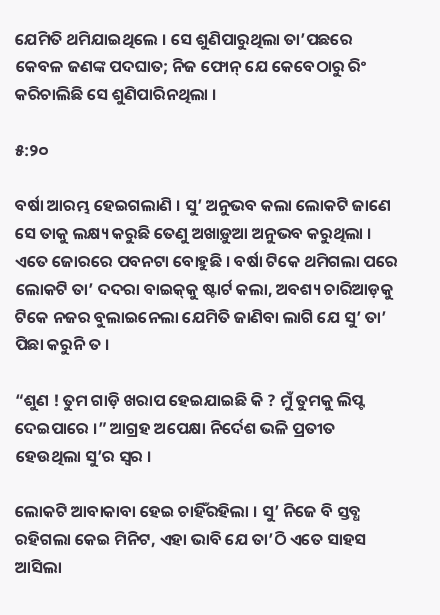ଯେମିତି ଥମିଯାଇଥିଲେ । ସେ ଶୁଣିପାରୁଥିଲା ତା’ପଛରେ କେବଳ ଜଣଙ୍କ ପଦଘାତ; ନିଜ ଫୋନ୍‌ ଯେ କେବେଠାରୁ ରିଂ କରିଚାଲିଛି ସେ ଶୁଣିପାରିନଥିଲା ।

୫:୨୦

ବର୍ଷା ଆରମ୍ଭ ହେଇଗଲାଣି । ସୁ’ ଅନୁଭବ କଲା ଲୋକଟି ଜାଣେ ସେ ତାକୁ ଲକ୍ଷ୍ୟ କରୁଛି ତେଣୁ ଅଖାଡ଼ୁଆ ଅନୁଭବ କରୁଥିଲା । ଏତେ ଜୋରରେ ପବନଟା ବୋହୁଛି । ବର୍ଷା ଟିକେ ଥମିଗଲା ପରେ ଲୋକଟି ତା’ ଦଦରା ବାଇକ୍‌କୁ ଷ୍ଟାର୍ଟ କଲା, ଅବଶ୍ୟ ଚାରିଆଡ଼କୁ ଟିକେ ନଜର ବୁଲାଇନେଲା ଯେମିତି ଜାଣିବା ଲାଗି ଯେ ସୁ’ ତା’ ପିଛା କରୁନି ତ ।

“ଶୁଣ ! ତୁମ ଗାଡ଼ି ଖରାପ ହେଇଯାଇଛି କି ? ମୁଁ ତୁମକୁ ଲିପ୍ଟ ଦେଇପାରେ ।” ଆଗ୍ରହ ଅପେକ୍ଷା ନିର୍ଦେଶ ଭଳି ପ୍ରତୀତ ହେଉଥିଲା ସୁ’ର ସ୍ୱର ।

ଲୋକଟି ଆବାକାବା ହେଇ ଚାହିଁରହିଲା । ସୁ’ ନିଜେ ବି ସ୍ତବ୍ଧ ରହିଗଲା କେଇ ମିନିଟ, ଏହା ଭାବି ଯେ ତା’ଠି ଏତେ ସାହସ ଆସିଲା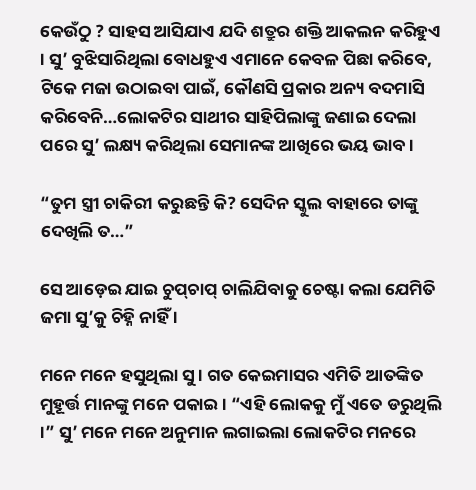କେଉଁଠୁ ? ସାହସ ଆସିଯାଏ ଯଦି ଶତ୍ରୁର ଶକ୍ତି ଆକଲନ କରିହୁଏ । ସୁ’ ବୁଝିସାରିଥିଲା ବୋଧହୁଏ ଏମାନେ କେବଳ ପିଛା କରିବେ, ଟିକେ ମଜା ଉଠାଇବା ପାଇଁ, କୌଣସି ପ୍ରକାର ଅନ୍ୟ ବଦମାସି କରିବେନି…ଲୋକଟିର ସାଥୀର ସାହିପିଲାଙ୍କୁ ଜଣାଇ ଦେଲା ପରେ ସୁ’ ଲକ୍ଷ୍ୟ କରିଥିଲା ସେମାନଙ୍କ ଆଖିରେ ଭୟ ଭାବ ।

“ତୁମ ସ୍ତ୍ରୀ ଚାକିରୀ କରୁଛନ୍ତି କି? ସେଦିନ ସ୍କୁଲ ବାହାରେ ତାଙ୍କୁ ଦେଖିଲି ତ…”

ସେ ଆଡ଼େଇ ଯାଇ ଚୁପ୍‌ଚାପ୍ ଚାଲିଯିବାକୁ ଚେଷ୍ଟା କଲା ଯେମିତି ଜମା ସୁ’କୁ ଚିହ୍ନି ନାହିଁ ।

ମନେ ମନେ ହସୁଥିଲା ସୁ । ଗତ କେଇମାସର ଏମିତି ଆତଙ୍କିତ ମୁହୂର୍ତ୍ତ ମାନଙ୍କୁ ମନେ ପକାଇ । “ଏହି ଲୋକକୁ ମୁଁ ଏତେ ଡରୁଥିଲି ।” ସୁ’ ମନେ ମନେ ଅନୁମାନ ଲଗାଇଲା ଲୋକଟିର ମନରେ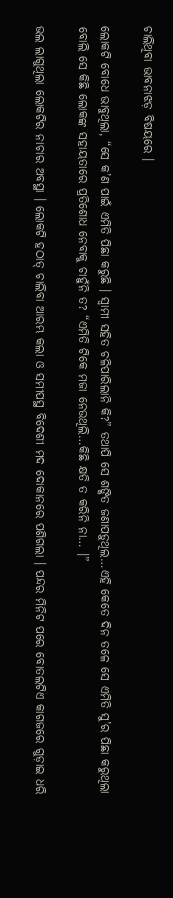ଚାଲିଥିବା ଭାବନାଝଡ଼ ବିଷୟରେ ।

ଲୋକଟି ବୋଧେ ଭାବୁଥିଲା, “ସେ କ’ଣ ପାଇଁ ଏମିତି ପିଛା କରୁଛି । ସ୍ୱାମୀ ସହିତ ଚଳିପାରିଲାନି କି?” ତଥାପି ସେ ଶଙ୍କିତ ଜଣାପଡ଼ୁଥିଲ…ଏହି କେତେ ଦିନ ତଳେ ସେ ଏମିତି ସୁ’ର ପିଛା କରୁଥିଲା ବୋଲି ସେ କିଛି ଲୋକଙ୍କ ସହାୟତାରେ ପ୍ରତିଶୋଧ ନେବାକୁ ଚାହୁଁନି ତ? “ଏମିତି ଟିକେ ମଜା ନେଉଥିଲି…କିଛି କ୍ଷତି ତ କରିନି ନା… ।”

ଭଲ ଲାଗୁଥିଲା ଲୋକଟିର ନାଚାର ଅବସ୍ଥା । ଲୋକଟି ହଠାତ୍ ଚାଲିବା ଆରମ୍ଭ କଲା ଓ ସମୀପସ୍ଥ ବିଦେଶୀ ମଦ ଦୋକାନରେ ପଶିଗଲା । ପନ୍ଦର ମିନିଟ ପରେ ବୋତଲଟିଏ କାଗଜରେ ଗୁଡ଼ାଇ ଧରି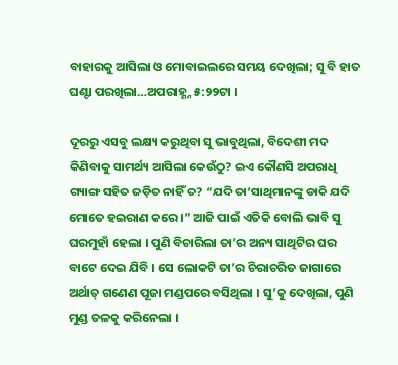ବାହାରକୁ ଆସିଲା ଓ ମୋବାଇଲରେ ସମୟ ଦେଖିଲା; ସୁ ବି ହାତ ଘଣ୍ଟା ପରଖିଲା…ଅପରାହ୍ଣ୍ନ ୫:୨୨ଟା ।

ଦୂରରୁ ଏସବୁ ଲକ୍ଷ୍ୟ କରୁଥିବା ସୁ ଭାବୁଥିଲା, ବିଦେଶୀ ମଦ କିଣିବାକୁ ସାମର୍ଥ୍ୟ ଆସିଲା କେଉଁଠୁ? ଇଏ କୌଣସି ଅପରାଧି ଗ୍ୟାଙ୍ଗ ସହିତ ଜଡ଼ିତ ନାହିଁ ତ? “ଯଦି ତା’ସାଥିମାନଙ୍କୁ ଡାକି ଯଦି ମୋତେ ହଇରାଣ କରେ ।” ଆଜି ପାଇଁ ଏତିକି ବୋଲି ଭାବି ସୁ ଘରମୁହାଁ ହେଲା । ପୁଣି ବିଚାରିଲା ତା’ର ଅନ୍ୟ ସାଥିଟିର ଘର ବାଟେ ଦେଇ ଯିବି । ସେ ଲୋକଟି ତା’ର ଚିରାଚରିତ ଜାଗାରେ ଅର୍ଥାତ୍ ଗଣେଣ ପୂଜା ମଣ୍ଡପରେ ବସିଥିଲା । ସୁ’କୁ ଦେଖିଲା, ପୁଣି ମୁଣ୍ଡ ତଳକୁ କରିନେଲା ।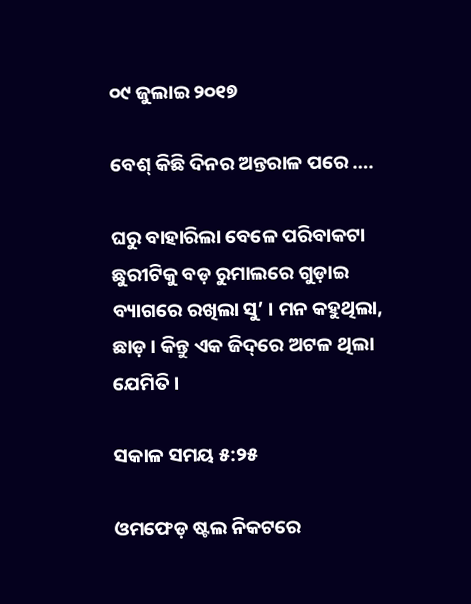୦୯ ଜୁଲାଇ ୨୦୧୭

ବେଶ୍ କିଛି ଦିନର ଅନ୍ତରାଳ ପରେ ….

ଘରୁ ବାହାରିଲା ବେଳେ ପରିବାକଟା ଛୁରୀଟିକୁ ବଡ଼ ରୁମାଲରେ ଗୁଡ଼ାଇ ବ୍ୟାଗରେ ରଖିଲା ସୁ’ । ମନ କହୁଥିଲା, ଛାଡ଼ । କିନ୍ତୁ ଏକ ଜିଦ୍‌ରେ ଅଟଳ ଥିଲା ଯେମିତି ।

ସକାଳ ସମୟ ୫:୨୫

ଓମଫେଡ଼ ଷ୍ଟଲ ନିକଟରେ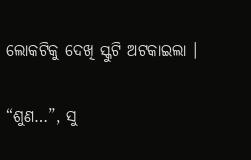ଲୋକଟିକୁ ଦେଖି ସ୍କୁଟି ଅଟକାଇଲା ।

“ଶୁଣ…”, ସୁ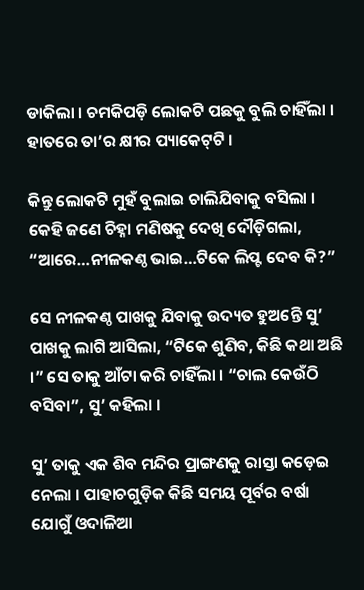ଡାକିଲା । ଚମକିପଡ଼ି ଲୋକଟି ପଛକୁ ବୁଲି ଚାହିଁଲା । ହାତରେ ତା’ର କ୍ଷୀର ପ୍ୟାକେଟ୍‌ଟି ।

କିନ୍ତୁ ଲୋକଟି ମୁହଁ ବୁଲାଇ ଚାଲିଯିବାକୁ ବସିଲା । କେହି ଜଣେ ଚିହ୍ନା ମଣିଷକୁ ଦେଖି ଦୌଡ଼ିଗଲା, “ଆରେ…ନୀଳକଣ୍ଠ ଭାଇ…ଟିକେ ଲିପ୍ଟ ଦେବ କି?”

ସେ ନୀଳକଣ୍ଠ ପାଖକୁ ଯିବାକୁ ଉଦ୍ୟତ ହୁଅନ୍ତେି ସୁ’ ପାଖକୁ ଲାଗି ଆସିଲା, “ଟିକେ ଶୁଣିବ, କିଛି କଥା ଅଛି ।” ସେ ତାକୁ ଆଁଟା କରି ଚାହିଁଲା । “ଚାଲ କେଉଁଠି ବସିବା”, ସୁ’ କହିଲା ।

ସୁ’ ତାକୁ ଏକ ଶିବ ମନ୍ଦିର ପ୍ରାଙ୍ଗଣକୁ ରାସ୍ତା କଡ଼େଇ ନେଲା । ପାହାଚଗୁଡ଼ିକ କିଛି ସମୟ ପୂର୍ବର ବର୍ଷା ଯୋଗୁଁ ଓଦାଳିଆ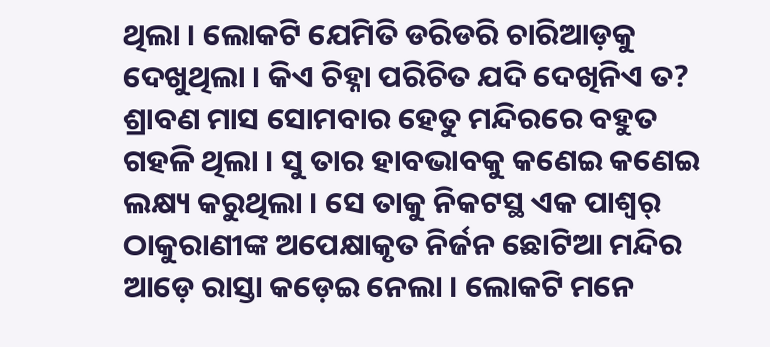ଥିଲା । ଲୋକଟି ଯେମିତି ଡରିଡରି ଚାରିଆଡ଼କୁ ଦେଖୁଥିଲା । କିଏ ଚିହ୍ନା ପରିଚିତ ଯଦି ଦେଖିନିଏ ତ? ଶ୍ରାବଣ ମାସ ସୋମବାର ହେତୁ ମନ୍ଦିରରେ ବହୁତ ଗହଳି ଥିଲା । ସୁ ତାର ହାବଭାବକୁ କଣେଇ କଣେଇ ଲକ୍ଷ୍ୟ କରୁଥିଲା । ସେ ତାକୁ ନିକଟସ୍ଥ ଏକ ପାଶ୍ୱର୍ ଠାକୁରାଣୀଙ୍କ ଅପେକ୍ଷାକୃତ ନିର୍ଜନ ଛୋଟିଆ ମନ୍ଦିର ଆଡ଼େ ରାସ୍ତା କଡ଼େଇ ନେଲା । ଲୋକଟି ମନେ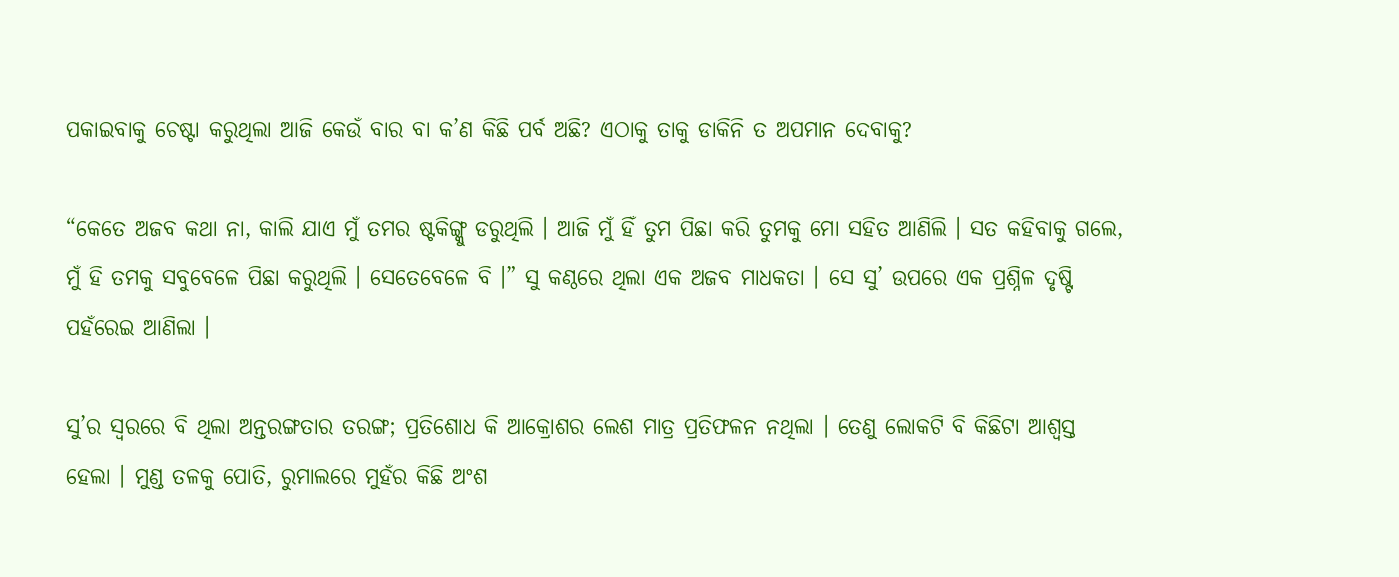ପକାଇବାକୁ ଚେଷ୍ଟା କରୁଥିଲା ଆଜି କେଉଁ ବାର ବା କ’ଣ କିଛି ପର୍ବ ଅଛି? ଏଠାକୁ ତାକୁ ଡାକିନି ତ ଅପମାନ ଦେବାକୁ?

“କେତେ ଅଜବ କଥା ନା, କାଲି ଯାଏ ମୁଁ ତମର ଷ୍ଟକିଙ୍ଗ୍କୁ ଡରୁଥିଲି । ଆଜି ମୁଁ ହିଁ ତୁମ ପିଛା କରି ତୁମକୁ ମୋ ସହିତ ଆଣିଲି । ସତ କହିବାକୁ ଗଲେ, ମୁଁ ହି ତମକୁ ସବୁବେଳେ ପିଛା କରୁଥିଲି । ସେତେବେଳେ ବି ।” ସୁ କଣ୍ଠରେ ଥିଲା ଏକ ଅଜବ ମାଧକତା । ସେ ସୁ’ ଉପରେ ଏକ ପ୍ରଶ୍ନିଳ ଦୃଷ୍ଟି ପହଁରେଇ ଆଣିଲା ।

ସୁ’ର ସ୍ୱରରେ ବି ଥିଲା ଅନ୍ତରଙ୍ଗତାର ତରଙ୍ଗ; ପ୍ରତିଶୋଧ କି ଆକ୍ରୋଶର ଲେଶ ମାତ୍ର ପ୍ରତିଫଳନ ନଥିଲା । ତେଣୁ ଲୋକଟି ବି କିଛିଟା ଆଶ୍ୱସ୍ତ ହେଲା । ମୁଣ୍ଡ ତଳକୁ ପୋତି, ରୁମାଲରେ ମୁହଁର କିଛି ଅଂଶ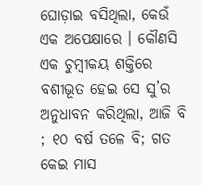ଘୋଡ଼ାଇ ବସିଥିଲା, କେଉଁ ଏକ ଅପେକ୍ଷାରେ । କୌଣସି ଏକ ଚୁମ୍ବୀକୟ ଶକ୍ତିରେ ବଶୀଭୂତ ହେଇ ସେ ସୁ’ର ଅନୁଧାବନ କରିଥିଲା, ଆଜି ବି ; ୧୦ ବର୍ଷ ତଳେ ବି; ଗତ କେଇ ମାସ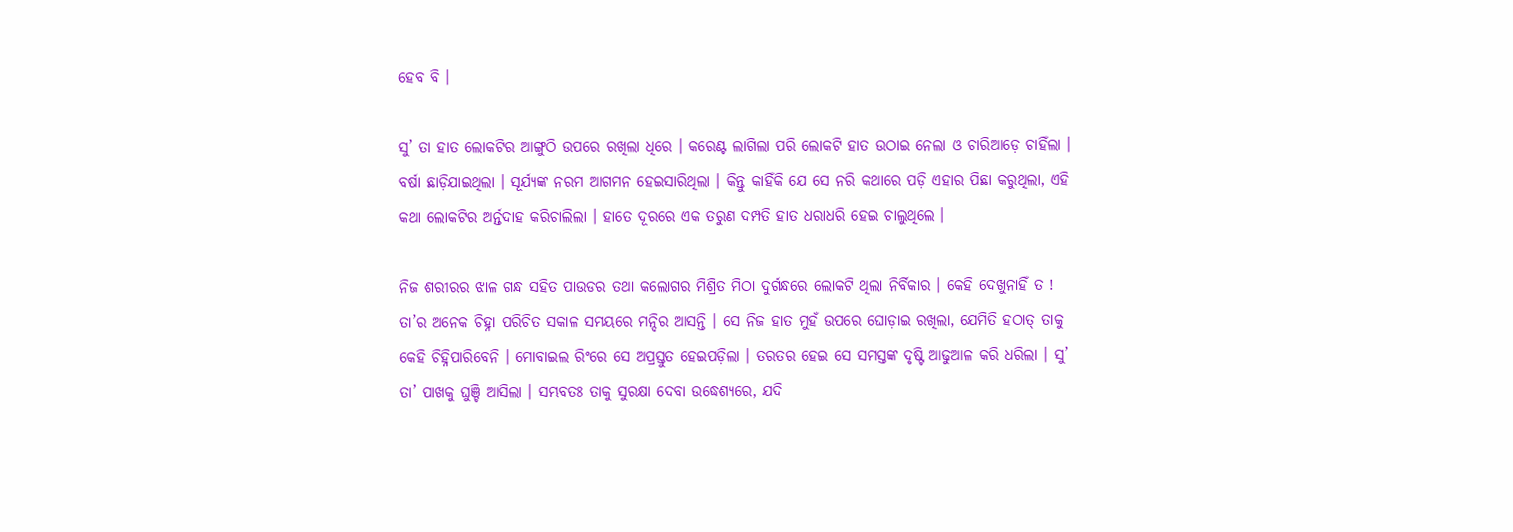ହେବ ବି ।

ସୁ’ ତା ହାତ ଲୋକଟିର ଆଙ୍ଗୁଠି ଉପରେ ରଖିଲା ଧିରେ । କରେଣ୍ଟ ଲାଗିଲା ପରି ଲୋକଟି ହାତ ଉଠାଇ ନେଲା ଓ ଚାରିଆଡ଼େ ଚାହିଁଲା । ବର୍ଷା ଛାଡ଼ିଯାଇଥିଲା । ସୂର୍ଯ୍ୟଙ୍କ ନରମ ଆଗମନ ହେଇସାରିଥିଲା । କିନ୍ତୁ କାହିଁକି ଯେ ସେ ନରି କଥାରେ ପଡ଼ି ଏହାର ପିଛା କରୁଥିଲା, ଏହି କଥା ଲୋକଟିର ଅର୍ନ୍ତଦାହ କରିଚାଲିଲା । ହାତେ ଦୂରରେ ଏକ ତରୁଣ ଦମ୍ପତି ହାତ ଧରାଧରି ହେଇ ଚାଲୁଥିଲେ ।

ନିଜ ଶରୀରର ଝାଳ ଗନ୍ଧ ସହିତ ପାଉଡର ତଥା କଲୋଗର ମିଶ୍ରିତ ମିଠା ଦୁର୍ଗନ୍ଧରେ ଲୋକଟି ଥିଲା ନିର୍ବିକାର । କେହି ଦେଖୁନାହିଁ ତ ! ତା’ର ଅନେକ ଚିହ୍ନା ପରିଚିତ ସକାଳ ସମୟରେ ମନ୍ଦିର ଆସନ୍ତି । ସେ ନିଜ ହାତ ମୁହଁ ଉପରେ ଘୋଡ଼ାଇ ରଖିଲା, ଯେମିତି ହଠାତ୍ ତାକୁ କେହି ଚିହ୍ନିପାରିବେନି । ମୋବାଇଲ ରିଂରେ ସେ ଅପ୍ରସ୍ତୁତ ହେଇପଡ଼ିଲା । ତରତର ହେଇ ସେ ସମସ୍ତଙ୍କ ଦୃଷ୍ଟି ଆଢୁଆଳ କରି ଧରିଲା । ସୁ’ ତା’ ପାଖକୁ ଘୁଞ୍ଚି ଆସିଲା । ସମ୍ଭବତଃ ତାକୁ ସୁରକ୍ଷା ଦେବା ଉଦ୍ଧେଶ୍ୟରେ, ଯଦି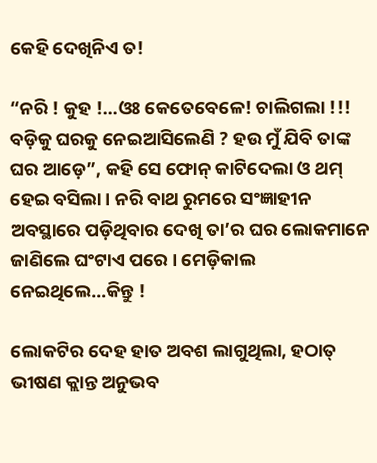କେହି ଦେଖିନିଏ ତ!

“ନରି ! କୁହ !…ଓଃ କେତେବେଳେ! ଚାଲିଗଲା !!! ବଡ଼ିକୁ ଘରକୁ ନେଇଆସିଲେଣି ? ହଉ ମୁଁ ଯିବି ତାଙ୍କ ଘର ଆଡ଼େ”, କହି ସେ ଫୋନ୍‌ କାଟିଦେଲା ଓ ଥମ୍ ହେଇ ବସିଲା । ନରି ବାଥ ରୁମରେ ସଂଜ୍ଞାହୀନ ଅବସ୍ଥାରେ ପଡ଼ିଥିବାର ଦେଖି ତା’ର ଘର ଲୋକମାନେ ଜାଣିଲେ ଘଂଟାଏ ପରେ । ମେଡ଼ିକାଲ ନେଇଥିଲେ…କିନ୍ତୁ !

ଲୋକଟିର ଦେହ ହାତ ଅବଶ ଲାଗୁଥିଲା, ହଠାତ୍ ଭୀଷଣ କ୍ଲାନ୍ତ ଅନୁଭବ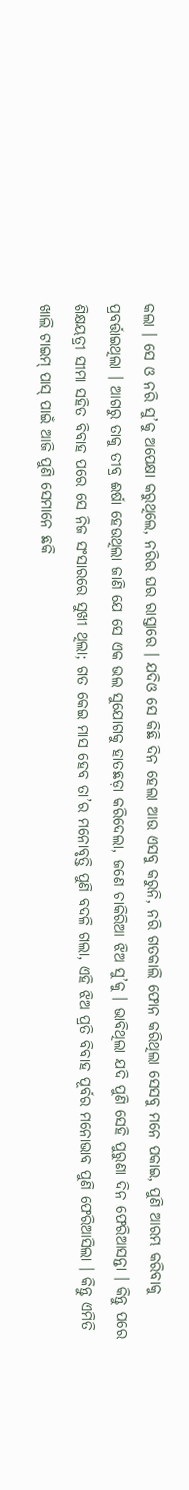କଲା । ସେ ଓ ନରି ସୁ’କୁ ଅପେକ୍ଷା କରୁଥିଲେ, ନରିର ଘର ରାସ୍ତାରେ । ଯଦିଓ ସେ କିଛି ଦିନ ହେଲା ଆଉ ଏସବୁ କରୁନି, ନରି ଗତକାଲି ଫୋନ କରିଥିଲା ସେସବୁ ମନେ ପକାଇ, ପୁଣି ଆରମ୍ଭ କରିବାକୁ ପ୍ରବର୍ତ୍ତାଇଥିଲା । ଆଗରୁ ତାକୁ ତୀବ୍ର ଈର୍ଷା ହେଉଥିଲା ଜାଣି ଯେ ସେ ଏକ ଭଲ ସୁଯୋଗକୁ ହାତଛଡ଼ା କରିଦେଲା, ଜଣେ ଚାକିରିଆ ଝିଅ ସୁ’କୁ । ଭାବିଥିଲା ଯଦି ପୁଣି ସେହି ପୁରୁଣା ଦିନ ଫେରିଆସନ୍ତା । କିନ୍ତୁ ପରେ ଶିକ୍ଷୟତ୍ରୀ ସୀମା ସହିତ ବିବାହ ପରେ ସେ ନିଜ ସଂସାରରେ ସୁଖୀ ଥିଲା; ଗତ କେଇ ମାସ ହେବ ତା’ର ମନୋବୃତ୍ତି ପୁଣି ବଦଳି ଗଲା, ଏହି ଝିଅ ପ୍ରତି ବିବାହ ପୂର୍ବର ମନୋଭାବ ପୁଣି ଫେରିଆସିଲା । କିନ୍ତୁ ଏମିତି ଖାଲି ଟାଇମ୍ ପାସ୍ ପାଇଁ ଆଜି ପୁଣି ସେମାନେ ଛକି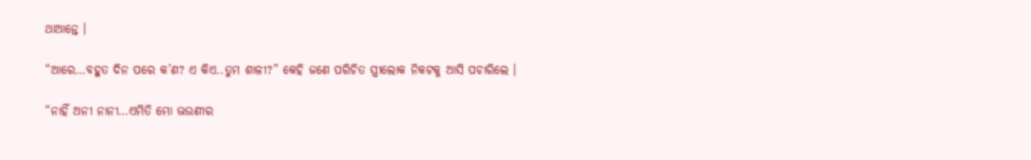ଥାଆନ୍ତେ ।

“ଆରେ…ବହୁତ ଦିନ ପରେ କ’ଣ? ଏ କିଏ..ତୁମ ଶାଳୀ?” କେହି ଜଣେ ପରିଚିତ ସ୍ତ୍ରୀଲୋକ ନିକଟକୁ ଆସି ପଚାରିଲେ ।

“ନାହିଁ ଅନୀ ନାନୀ…ଏମିତି ମୋ ଭଉଣୀର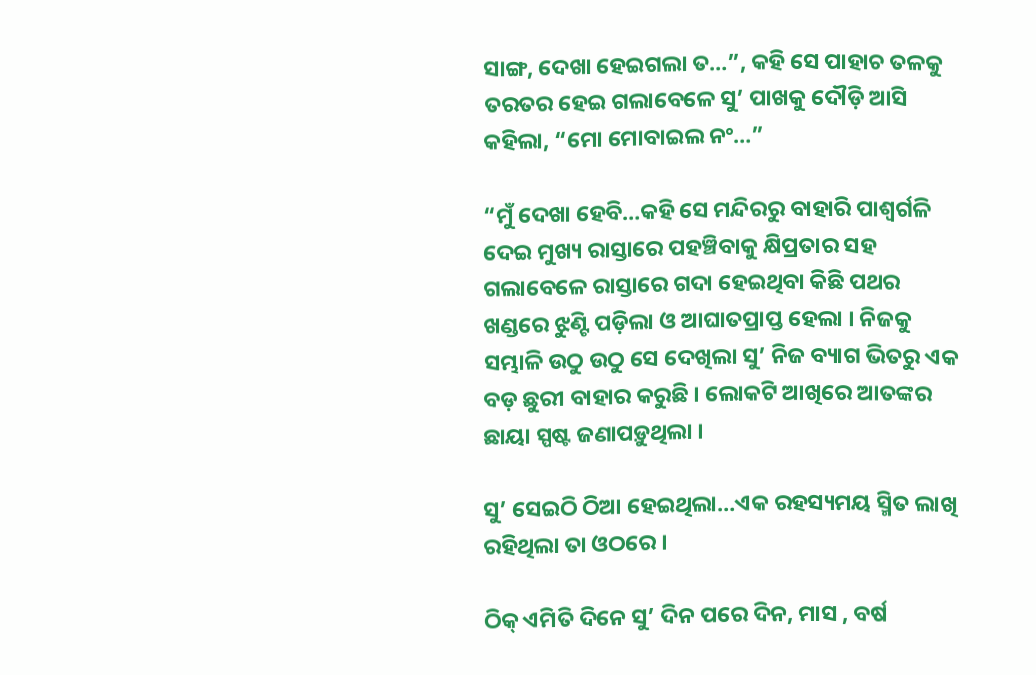ସାଙ୍ଗ, ଦେଖା ହେଇଗଲା ତ…”, କହି ସେ ପାହାଚ ତଳକୁ ତରତର ହେଇ ଗଲାବେଳେ ସୁ’ ପାଖକୁ ଦୌଡ଼ି ଆସି କହିଲା, “ମୋ ମୋବାଇଲ ନଂ…”

“ମୁଁ ଦେଖା ହେବି…କହି ସେ ମନ୍ଦିରରୁ ବାହାରି ପାଶ୍ୱର୍ଗଳି ଦେଇ ମୁଖ୍ୟ ରାସ୍ତାରେ ପହଞ୍ଚିବାକୁ କ୍ଷିପ୍ରତାର ସହ ଗଲାବେଳେ ରାସ୍ତାରେ ଗଦା ହେଇଥିବା କିଛି ପଥର ଖଣ୍ଡରେ ଝୁଣ୍ଟି ପଡ଼ିଲା ଓ ଆଘାତପ୍ରାପ୍ତ ହେଲା । ନିଜକୁ ସମ୍ଭାଳି ଉଠୁ ଉଠୁ ସେ ଦେଖିଲା ସୁ’ ନିଜ ବ୍ୟାଗ ଭିତରୁ ଏକ ବଡ଼ ଛୁରୀ ବାହାର କରୁଛି । ଲୋକଟି ଆଖିରେ ଆତଙ୍କର ଛାୟା ସ୍ପଷ୍ଟ ଜଣାପଡ଼ୁଥିଲା ।

ସୁ’ ସେଇଠି ଠିଆ ହେଇଥିଲା…ଏକ ରହସ୍ୟମୟ ସ୍ମିତ ଲାଖି ରହିଥିଲା ତା ଓଠରେ ।

ଠିକ୍‌ ଏମିତି ଦିନେ ସୁ’ ଦିନ ପରେ ଦିନ, ମାସ , ବର୍ଷ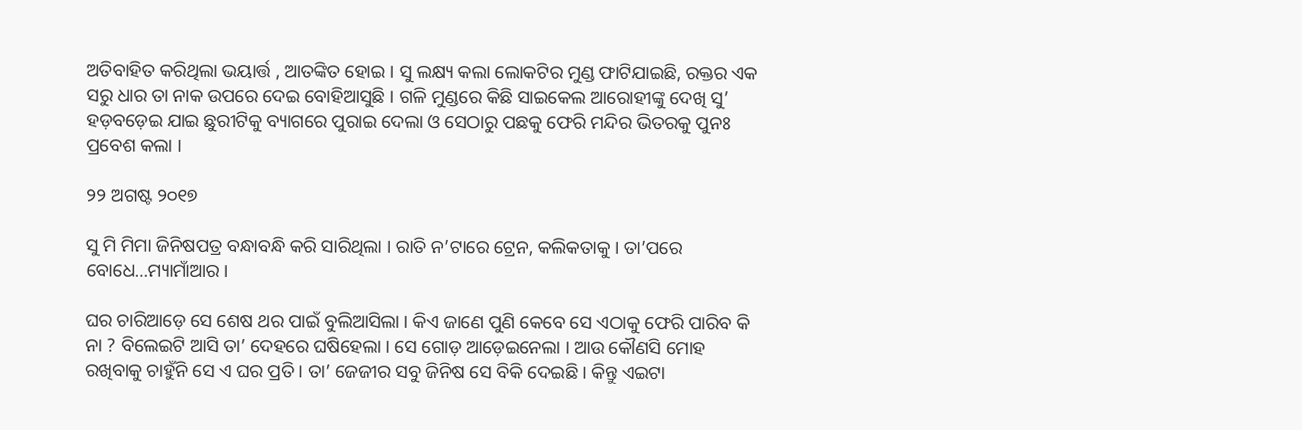ଅତିବାହିତ କରିଥିଲା ଭୟାର୍ତ୍ତ , ଆତଙ୍କିତ ହୋଇ । ସୁ ଲକ୍ଷ୍ୟ କଲା ଲୋକଟିର ମୁଣ୍ଡ ଫାଟିଯାଇଛି, ରକ୍ତର ଏକ ସରୁ ଧାର ତା ନାକ ଉପରେ ଦେଇ ବୋହିଆସୁଛି । ଗଳି ମୁଣ୍ଡରେ କିଛି ସାଇକେଲ ଆରୋହୀଙ୍କୁ ଦେଖି ସୁ’ ହଡ଼ବଡ଼େଇ ଯାଇ ଛୁରୀଟିକୁ ବ୍ୟାଗରେ ପୁରାଇ ଦେଲା ଓ ସେଠାରୁ ପଛକୁ ଫେରି ମନ୍ଦିର ଭିତରକୁ ପୁନଃ ପ୍ରବେଶ କଲା ।

୨୨ ଅଗଷ୍ଟ ୨୦୧୭

ସୁ ମି ମିମା ଜିନିଷପତ୍ର ବନ୍ଧାବନ୍ଧି କରି ସାରିଥିଲା । ରାତି ନ’ଟାରେ ଟ୍ରେନ, କଲିକତାକୁ । ତା’ପରେ ବୋଧେ…ମ୍ୟାମାଁଆର ।

ଘର ଚାରିଆଡ଼େ ସେ ଶେଷ ଥର ପାଇଁ ବୁଲିଆସିଲା । କିଏ ଜାଣେ ପୁଣି କେବେ ସେ ଏଠାକୁ ଫେରି ପାରିବ କି ନା ? ବିଲେଇଟି ଆସି ତା’ ଦେହରେ ଘଷିହେଲା । ସେ ଗୋଡ଼ ଆଡ଼େଇନେଲା । ଆଉ କୌଣସି ମୋହ ରଖିବାକୁ ଚାହୁଁନି ସେ ଏ ଘର ପ୍ରତି । ତା’ ଜେଜୀର ସବୁ ଜିନିଷ ସେ ବିକି ଦେଇଛି । କିନ୍ତୁ ଏଇଟା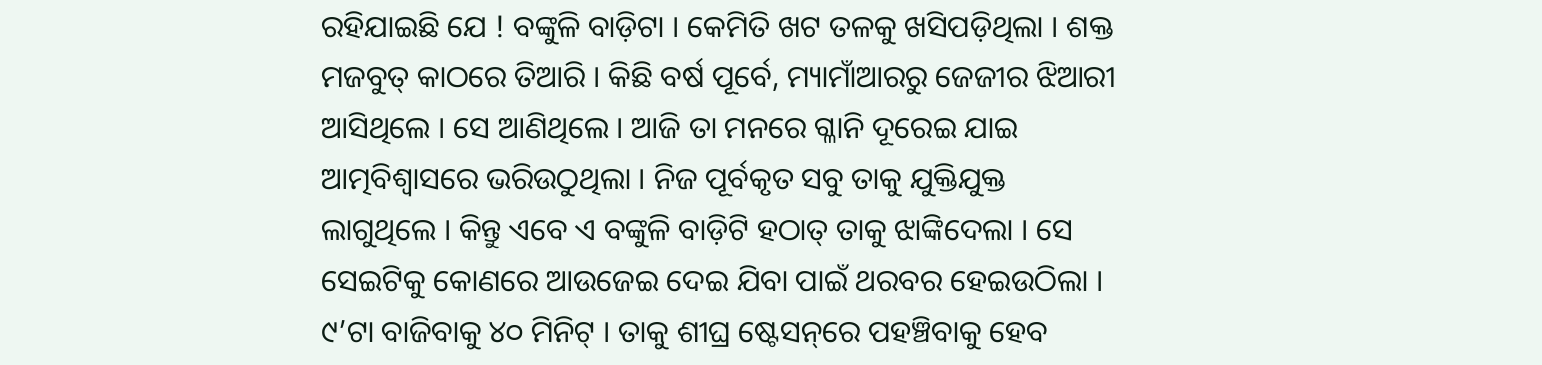ରହିଯାଇଛି ଯେ ! ବଙ୍କୁଳି ବାଡ଼ିଟା । କେମିତି ଖଟ ତଳକୁ ଖସିପଡ଼ିଥିଲା । ଶକ୍ତ ମଜବୁତ୍ କାଠରେ ତିଆରି । କିଛି ବର୍ଷ ପୂର୍ବେ, ମ୍ୟାମାଁଆରରୁ ଜେଜୀର ଝିଆରୀ ଆସିଥିଲେ । ସେ ଆଣିଥିଲେ । ଆଜି ତା ମନରେ ଗ୍ଳାନି ଦୂରେଇ ଯାଇ ଆତ୍ମବିଶ୍ୱାସରେ ଭରିଉଠୁଥିଲା । ନିଜ ପୂର୍ବକୃତ ସବୁ ତାକୁ ଯୁକ୍ତିଯୁକ୍ତ ଲାଗୁଥିଲେ । କିନ୍ତୁ ଏବେ ଏ ବଙ୍କୁଳି ବାଡ଼ିଟି ହଠାତ୍ ତାକୁ ଝାଙ୍କିଦେଲା । ସେ ସେଇଟିକୁ କୋଣରେ ଆଉଜେଇ ଦେଇ ଯିବା ପାଇଁ ଥରବର ହେଇଉଠିଲା । ୯’ଟା ବାଜିବାକୁ ୪୦ ମିନିଟ୍ । ତାକୁ ଶୀଘ୍ର ଷ୍ଟେସନ୍‌ରେ ପହଞ୍ଚିବାକୁ ହେବ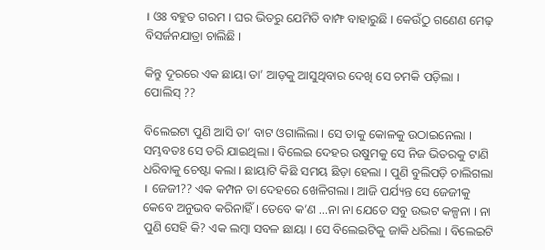। ଓଃ ବହୁତ ଗରମ । ଘର ଭିତରୁ ଯେମିତି ବାମ୍ଫ ବାହାରୁଛି । କେଉଁଠୁ ଗଣେଣ ମେଢ଼ ବିସର୍ଜନଯାତ୍ରା ଚାଲିଛି ।

କିନ୍ତୁ ଦୂରରେ ଏକ ଛାୟା ତା’ ଆଡ଼କୁ ଆସୁଥିବାର ଦେଖି ସେ ଚମକି ପଡ଼ିଲା । ପୋଲିସ୍ ??

ବିଲେଇଟା ପୁଣି ଆସି ତା’ ବାଟ ଓଗାଲିଲା । ସେ ତାକୁ କୋଳକୁ ଉଠାଇନେଲା । ସମ୍ଭବତଃ ସେ ଡରି ଯାଇଥିଲା । ବିଲେଇ ଦେହର ଉଷୁମକୁ ସେ ନିଜ ଭିତରକୁ ଟାଣି ଧରିବାକୁ ଚେଷ୍ଟା କଲା । ଛାୟାଟି କିଛି ସମୟ ଛିଡ଼ା ହେଲା । ପୁଣି ବୁଲିପଡ଼ି ଚାଲିଗଲା । ଜେଜୀ?? ଏକ କମ୍ପନ ତା ଦେହରେ ଖେଳିଗଲା । ଆଜି ପର୍ଯ୍ୟନ୍ତ ସେ ଜେଜୀକୁ କେବେ ଅନୁଭବ କରିନାହିଁ । ତେବେ କ’ଣ …ନା ନା ଯେତେ ସବୁ ଉଦ୍ଭଟ କଳ୍ପନା । ନା ପୁଣି ସେହି କି? ଏକ ଲମ୍ବା ସବଳ ଛାୟା । ସେ ବିଲେଇଟିକୁ ଜାକି ଧରିଲା । ବିଲେଇଟି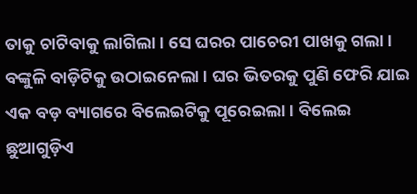ତାକୁ ଚାଟିବାକୁ ଲାଗିଲା । ସେ ଘରର ପାଚେରୀ ପାଖକୁ ଗଲା । ବଙ୍କୁଳି ବାଡ଼ିଟିକୁ ଉଠାଇନେଲା । ଘର ଭିତରକୁ ପୁଣି ଫେରି ଯାଇ ଏକ ବଡ଼ ବ୍ୟାଗରେ ବିଲେଇଟିକୁ ପୂରେଇଲା । ବିଲେଇ ଛୁଆଗୁଡ଼ିଏ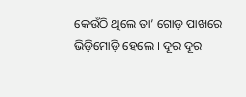କେଉଁଠି ଥିଲେ ତା’ ଗୋଡ଼ ପାଖରେ ଭିଡ଼ିମୋଡ଼ି ହେଲେ । ଦୂର ଦୂର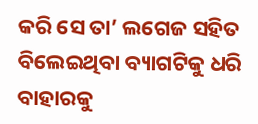କରି ସେ ତା’ ଲଗେଜ ସହିତ ବିଲେଇଥିବା ବ୍ୟାଗଟିକୁ ଧରି ବାହାରକୁ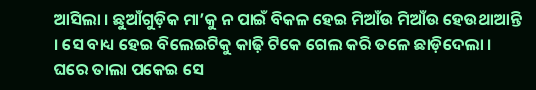ଆସିଲା । ଛୁଆଁଗୁଡ଼ିକ ମା’କୁ ନ ପାଇଁ ବିକଳ ହେଇ ମିଆଁଉ ମିଆଁଉ ହେଉଥାଆନ୍ତି । ସେ ବାଧ୍ୟ ହେଇ ବିଲେଇଟିକୁ କାଢ଼ି ଟିକେ ଗେଲ କରି ତଳେ ଛାଡ଼ିଦେଲା । ଘରେ ତାଲା ପକେଇ ସେ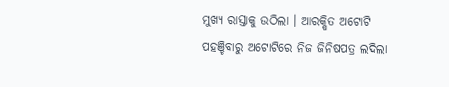ମୁଖ୍ୟ ରାସ୍ତାକୁ ଉଠିଲା । ଆରକ୍ଷିତ ଅଟୋଟି ପହଞ୍ଚିବାରୁ ଅଟୋଟିରେ ନିଜ ଜିନିଷପତ୍ର ଲଦିଲା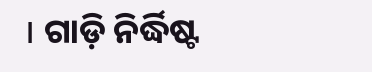। ଗାଡ଼ି ନିର୍ଦ୍ଧିଷ୍ଟ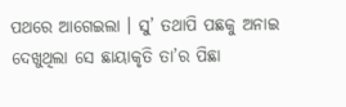ପଥରେ ଆଗେଇଲା । ସୁ’ ତଥାପି ପଛକୁ ଅନାଇ ଦେଖୁଥିଲା ସେ ଛାୟାକୃତି ତା’ର ପିଛା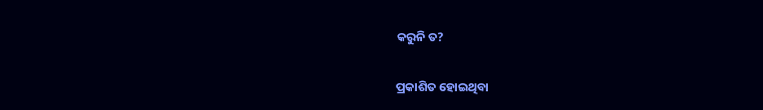କରୁନି ତ?

ପ୍ରକାଶିତ ହୋଇଥିବା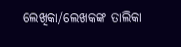ଲେଖିକା/ଲେଖକଙ୍କ ତାଲିକା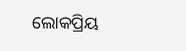ଲୋକପ୍ରିୟ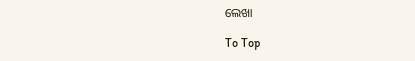ଲେଖା

To Top